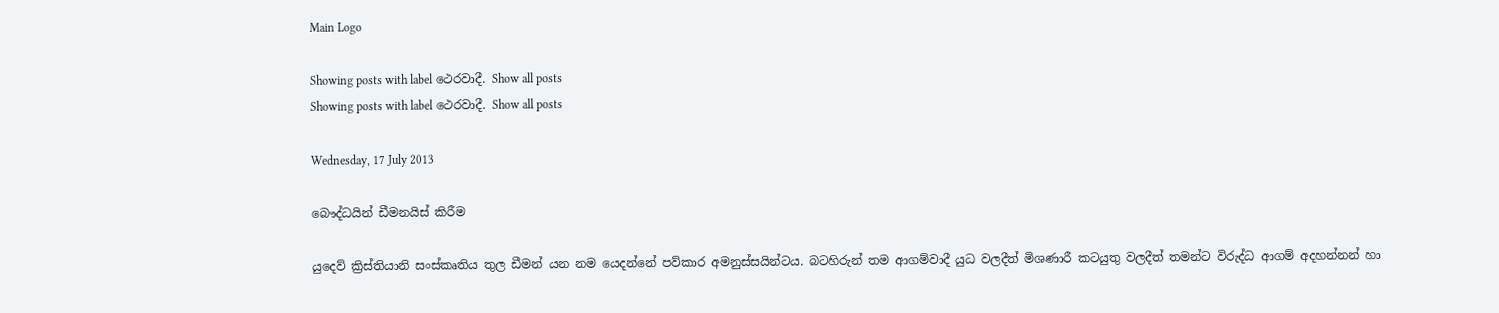Main Logo

Showing posts with label ථෙරවාදී. Show all posts
Showing posts with label ථෙරවාදී. Show all posts

Wednesday, 17 July 2013

බෞද්ධයින් ඩීමනයිස් කිරීම

යුදෙව් ක්‍රිස්තියානි සංස්කෘතිය තුල ඩීමන් යන නම යෙදන්නේ පව්කාර අමනුස්සයින්ටය. බටහිරුන් තම ආගම්වාදී යුධ වලදීත් මිශණාරී කටයුතු වලදීත් තමන්ට විරුද්ධ ආගම් අදහන්නන් හා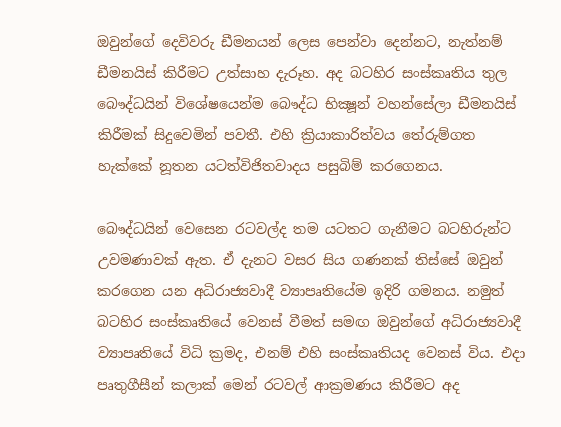ඔවුන්ගේ දෙවිවරු ඩීමනයන් ලෙස පෙන්වා දෙන්නට, නැත්නම් ඩීමනයිස් කිරීමට උත්සාහ දැරූහ. අද බටහිර සංස්කෘතිය තුල බෞද්ධයින් විශේෂයෙන්ම බෞද්ධ භික්‍ෂූන් වහන්සේලා ඩීමනයිස් කිරීමක් සිදුවෙමින් පවතී. එහි ක්‍රියාකාරිත්වය තේරුම්ගත හැක්කේ නූතන යටත්විජිතවාදය පසුබිම් කරගෙනය.

බෞද්ධයින් වෙසෙන රටවල්ද තම යටතට ගැනීමට බටහිරුන්ට උවමණාවක් ඇත. ඒ දැනට වසර සිය ගණනක් තිස්සේ ඔවුන් කරගෙන යන අධිරාජ්‍යවාදී ව්‍යාපෘතියේම ඉදිරි ගමනය. නමුත් බටහිර සංස්කෘතියේ වෙනස් වීමත් සමඟ ඔවුන්ගේ අධිරාජ්‍යවාදී ව්‍යාපෘතියේ විධි ක්‍රමද, එනම් එහි සංස්කෘතියද වෙනස් විය. එදා පෘතුගීසීන් කලාක් මෙන් රටවල් ආක්‍රමණය කිරීමට අද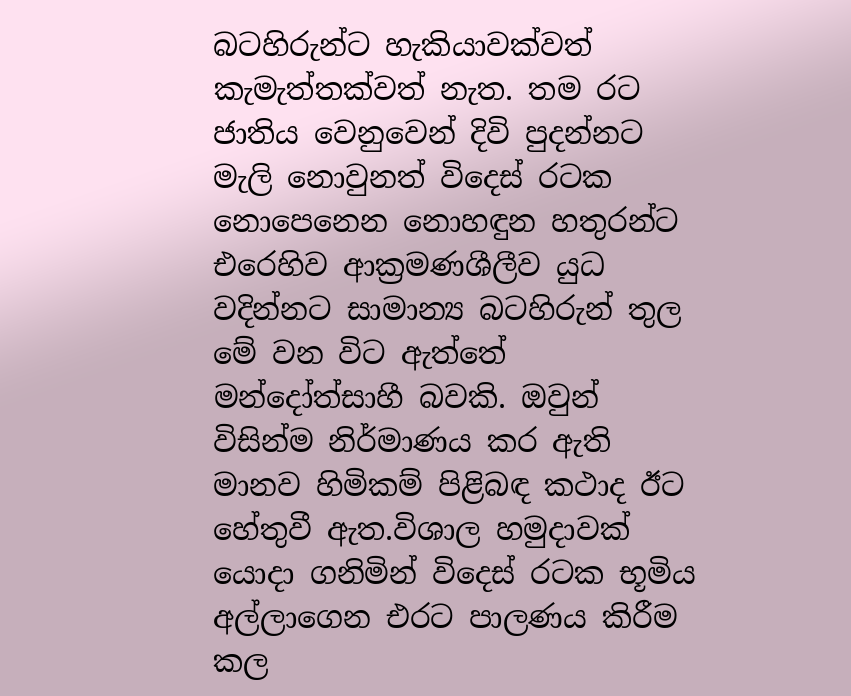බටහිරුන්ට හැකියාවක්වත් කැමැත්තක්වත් නැත. තම රට ජාතිය වෙනුවෙන් දිවි පුදන්නට මැලි නොවුනත් විදෙස් රටක නොපෙනෙන නොහඳුන හතුරන්ට එරෙහිව ආක්‍රමණශීලීව යුධ වදින්නට සාමාන්‍ය බටහිරුන් තුල මේ වන විට ඇත්තේ මන්දෝත්සාහී බවකි. ඔවුන් විසින්ම නිර්මාණය කර ඇති මානව හිමිකම් පිළිබඳ කථාද ඊට හේතුවී ඇත.විශාල හමුදාවක් යොදා ගනිමින් විදෙස් රටක භූමිය අල්ලාගෙන එරට පාලණය කිරීම කල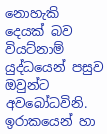නොහැකි දෙයක් බව වියට්නාම් යුද්ධයෙන් පසුව ඔවුන්ට අවබෝධවිනි. ඉරාකයෙන් හා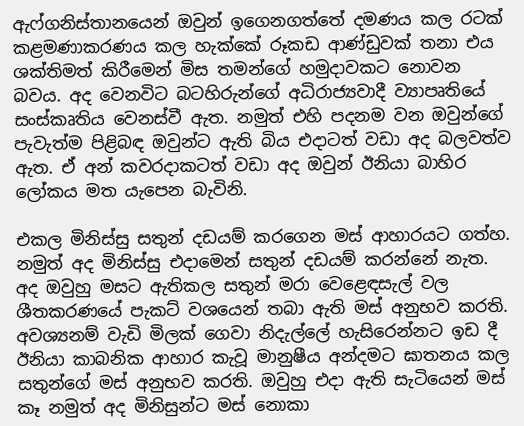ඇෆ්ගනිස්තානයෙන් ඔවුන් ඉගෙනගත්තේ දමණය කල රටක් කළමණාකරණය කල හැක්කේ රූකඩ ආණ්ඩුවක් තනා එය ශක්තිමත් කිරීමෙන් මිස තමන්ගේ හමුදාවකට නොවන බවය. අද වෙනවිට බටහිරුන්ගේ අධිරාජ්‍යවාදී ව්‍යාපෘතියේ සංස්කෘතිය වෙනස්වී ඇත. නමුත් එහි පදනම වන ඔවුන්ගේ පැවැත්ම පිළිබඳ ඔවුන්ට ඇති බිය එදාටත් වඩා අද බලවත්ව ඇත. ඒ අන් කවරදාකටත් වඩා අද ඔවුන් ඊනියා බාහිර ලෝකය මත යැපෙන බැවිනි.

එකල මිනිස්සු සතුන් දඩයම් කරගෙන මස් ආහාරයට ගත්හ. නමුත් අද මිනිස්සු එදාමෙන් සතුන් දඩයම් කරන්නේ නැත. අද ඔවුහු මසට ඇතිකල සතුන් මරා වෙළෙඳසැල් වල ශීතකරණයේ පැකට් වශයෙන් තබා ඇති මස් අනුභව කරති. අවශ්‍යනම් වැඩි මිලක් ගෙවා නිදැල්ලේ හැසිරෙන්නට ඉඩ දී ඊනියා කාබනික ආහාර කැවූ මානුෂීය අන්දමට ඝාතනය කල සතුන්ගේ මස් අනුභව කරති. ඔවුහු එදා ඇති සැටියෙන් මස් කෑ නමුත් අද මිනිසුන්ට මස් නොකා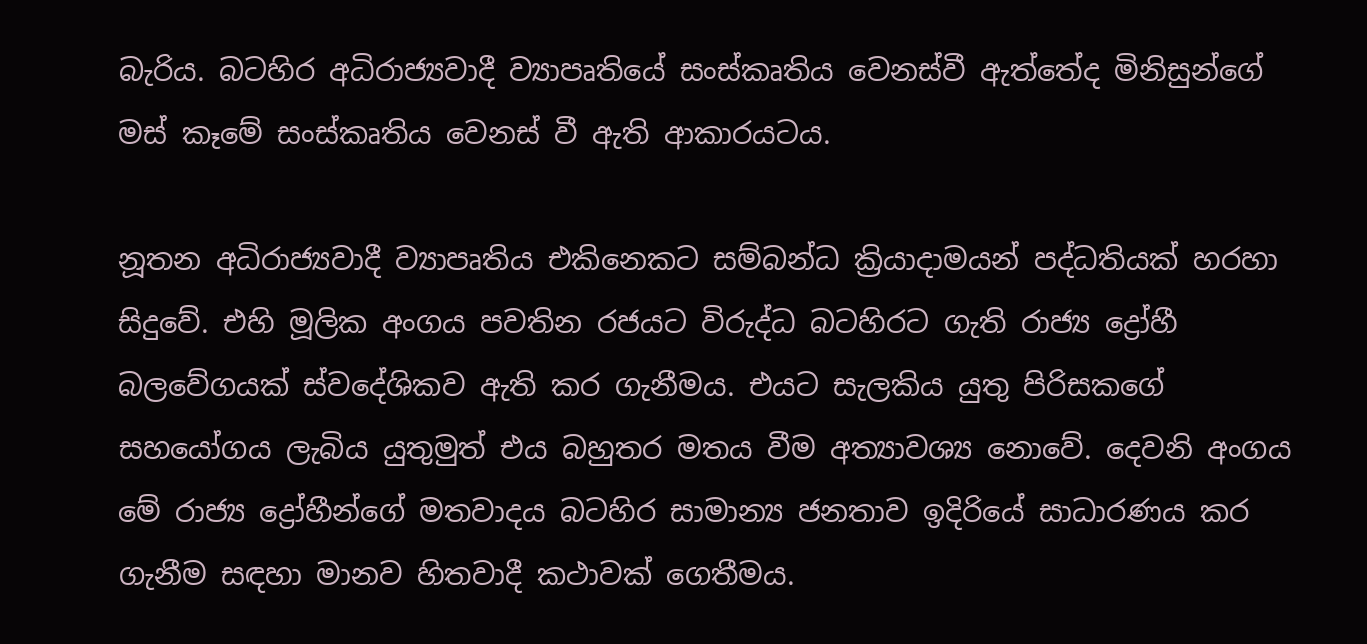බැරිය. බටහිර අධිරාජ්‍යවාදී ව්‍යාපෘතියේ සංස්කෘතිය වෙනස්වී ඇත්තේද මිනිසුන්ගේ මස් කෑමේ සංස්කෘතිය වෙනස් වී ඇති ආකාරයටය.

නූතන අධිරාජ්‍යවාදී ව්‍යාපෘතිය එකිනෙකට සම්බන්ධ ක්‍රියාදාමයන් පද්ධතියක් හරහා සිදුවේ. එහි මූලික අංගය පවතින රජයට විරුද්ධ බටහිරට ගැති රාජ්‍ය ද්‍රෝහී බලවේගයක් ස්වදේශිකව ඇති කර ගැනීමය. එයට සැලකිය යුතු පිරිසකගේ සහයෝගය ලැබිය යුතුමුත් එය බහුතර මතය වීම අත්‍යාවශ්‍ය නොවේ. දෙවනි අංගය මේ රාජ්‍ය ද්‍රෝහීන්ගේ මතවාදය බටහිර සාමාන්‍ය ජනතාව ඉදිරියේ සාධාරණය කර ගැනීම සඳහා මානව හිතවාදී කථාවක් ගෙතීමය.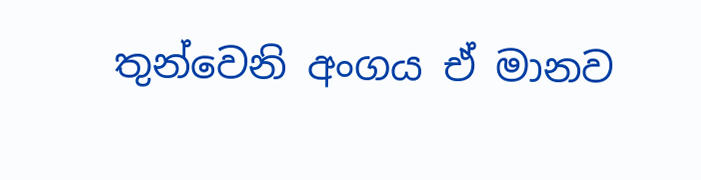තුන්වෙනි අංගය ඒ මානව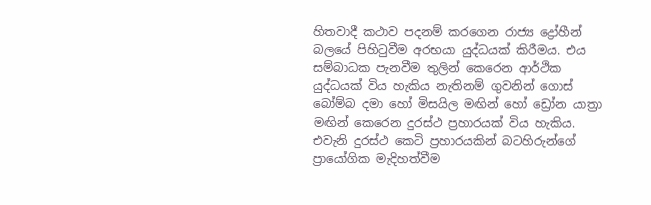හිතවාදී කථාව පදනම් කරගෙන රාජ්‍ය ද්‍රෝහීන් බලයේ පිහිටුවීම අරභයා යුද්ධයක් කිරීමය. එය සම්බාධක පැනවීම තුලින් කෙරෙන ආර්ථික යුද්ධයක් විය හැකිය නැතිනම් ගුවනින් ගොස් බෝම්බ දමා හෝ මිසයිල මඟින් හෝ ඩ්‍රෝන යාත්‍රා මඟින් කෙරෙන දුරස්ථ ප්‍රහාරයක් විය හැකිය. එවැනි දුරස්ථ කෙටි ප්‍රහාරයකින් බටහිරුන්ගේ ප්‍රායෝගික මැදිහත්වීම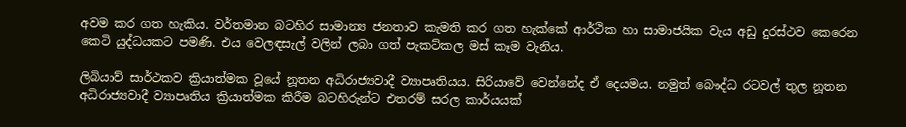අවම කර ගත හැකිය. වර්තමාන බටහිර සාමාන්‍ය ජනතාව කැමති කර ගත හැක්කේ ආර්ථික හා සාමාජයික වැය අඩු දුරස්ථව කෙරෙන කෙටි යුද්ධයකට පමණි. එය වෙලඳසැල් වලින් ලබා ගත් පැකට්කල මස් කෑම වැනිය.

ලිබියාව් සාර්ථකව ක්‍රියාත්මක වූයේ නූතන අධිරාජ්‍යවාදී ව්‍යාපෘතියය. සිරියාවේ වෙන්නේද ඒ දෙයමය. නමුත් බෞද්ධ රටවල් තුල නූතන අධිරාජ්‍යවාදී ව්‍යාපෘතිය ක්‍රියාත්මක කිරීම බටහිරුන්ට එතරම් සරල කාර්යයක්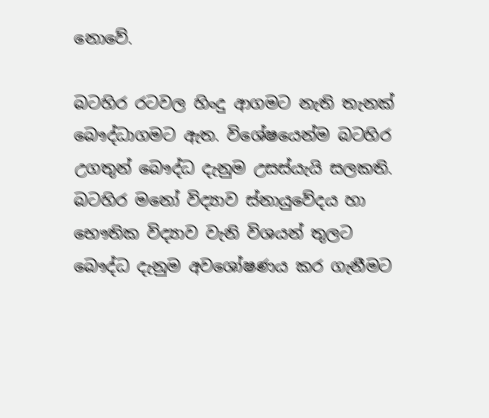නොවේ.

බටහිර රටවල හිංදු ආගමට නැති තැනක් බෞද්ධාගමට ඇත. විශේෂයෙන්ම බටහිර උගතුන් බෞද්ධ දැනුම උසස්යැයි සලකති. බටහිර මනෝ විද්‍යාව ස්නායුවේදය හා භෞතික විද්‍යාව වැනි විශයන් තුලට බෞද්ධ දැනුම අවශෝෂණය කර ගැනීමට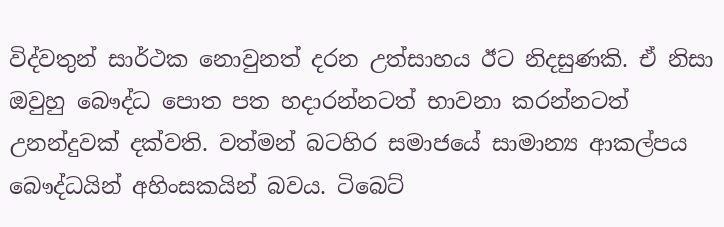විද්වතුන් සාර්ථක නොවුනත් දරන උත්සාහය ඊට නිදසුණකි. ඒ නිසා ඔවුහු බෞද්ධ පොත පත හදාරන්නටත් භාවනා කරන්නටත් උනන්දුවක් දක්වති. වත්මන් බටහිර සමාජයේ සාමාන්‍ය ආකල්පය බෞද්ධයින් අහිංසකයින් බවය. ටිබෙට්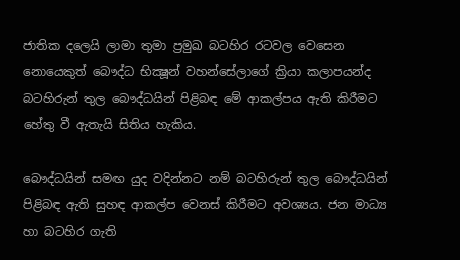ජාතික දලෙයි ලාමා තුමා ප්‍රමුඛ බටහිර රටවල වෙසෙන නොයෙකුත් බෞද්ධ භික්‍ෂූන් වහන්සේලාගේ ක්‍රියා කලාපයන්ද බටහිරුන් තුල බෞද්ධයින් පිළිබඳ මේ ආකල්පය ඇති කිරීමට හේතු වී ඇතැයි සිතිය හැකිය.

බෞද්ධයින් සමඟ යුද වදින්නට නම් බටහිරුන් තුල බෞද්ධයින් පිළිබඳ ඇති සුහඳ ආකල්ප වෙනස් කිරීමට අවශ්‍යය. ජන මාධ්‍ය හා බටහිර ගැති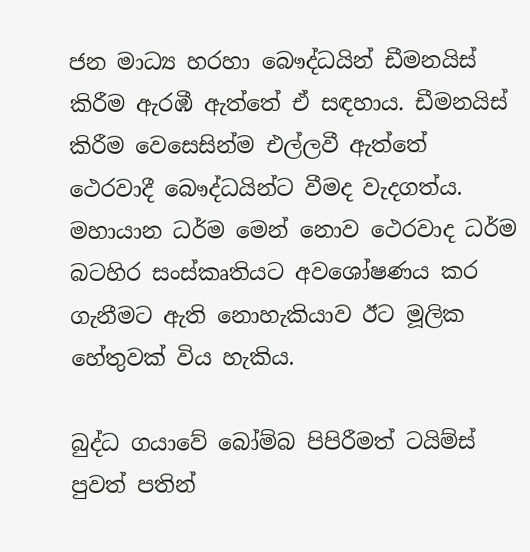ජන මාධ්‍ය හරහා බෞද්ධයින් ඩීමනයිස් කිරීම ඇරඹී ඇත්තේ ඒ සඳහාය. ඩීමනයිස් කිරීම වෙසෙසින්ම එල්ලවී ඇත්තේ ථෙරවාදී බෞද්ධයින්ට වීමද වැදගත්ය. මහායාන ධර්ම මෙන් නොව ථෙරවාද ධර්ම බටහිර සංස්කෘතියට අවශෝෂණය කර ගැනීමට ඇති නොහැකියාව ඊට මූලික හේතුවක් විය හැකිය.

බුද්ධ ගයාවේ බෝම්බ පිපිරීමත් ටයිම්ස් පුවත් පතින්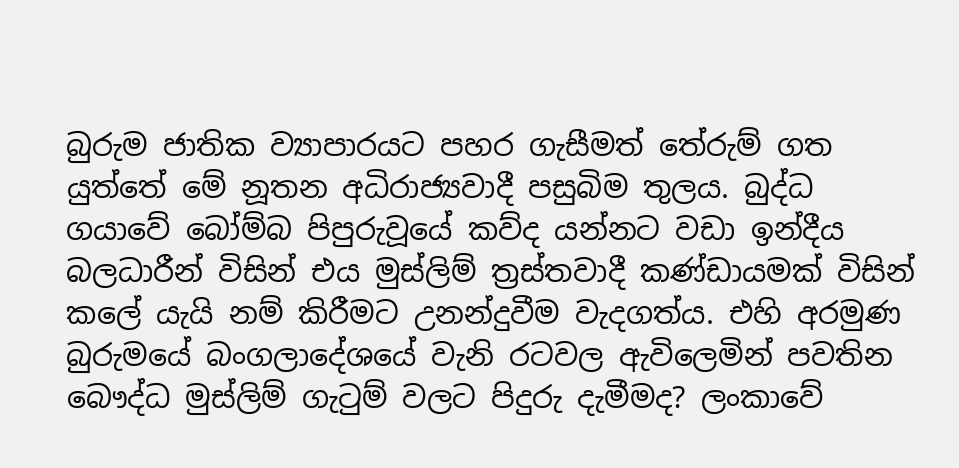බුරුම ජාතික ව්‍යාපාරයට පහර ගැසීමත් තේරුම් ගත යුත්තේ මේ නූතන අධිරාජ්‍යවාදී පසුබිම තුලය. බුද්ධ ගයාවේ බෝම්බ පිපුරුවූයේ කව්ද යන්නට වඩා ඉන්දීය බලධාරීන් විසින් එය මුස්ලිම් ත්‍රස්තවාදී කණ්ඩායමක් විසින් කලේ යැයි නම් කිරීමට උනන්දුවීම වැදගත්ය. එහි අරමුණ බුරුමයේ බංගලාදේශයේ වැනි රටවල ඇවිලෙමින් පවතින බෞද්ධ මුස්ලිම් ගැටුම් වලට පිදුරු දැමීමද? ලංකාවේ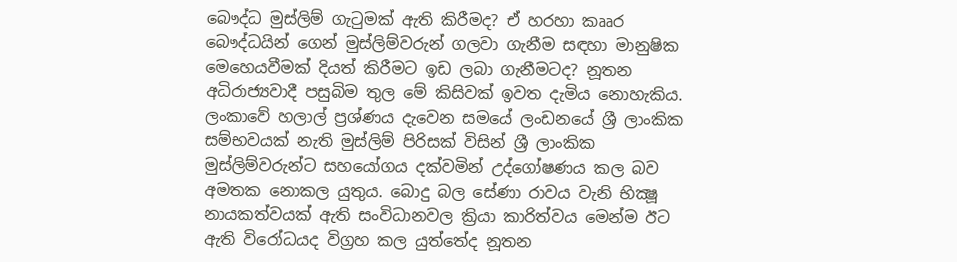බෞද්ධ මුස්ලිම් ගැටුමක් ඇති කිරීමද? ඒ හරහා කෲර බෞද්ධයින් ගෙන් මුස්ලිම්වරුන් ගලවා ගැනීම සඳහා මානුෂික මෙහෙයවීමක් දියත් කිරීමට ඉඩ ලබා ගැනීමටද? නූතන අධිරාජ්‍යවාදී පසුබිම තුල මේ කිසිවක් ඉවත දැමිය නොහැකිය. ලංකාවේ හලාල් ප්‍රශ්ණය දැවෙන සමයේ ලංඩනයේ ශ්‍රී ලාංකික සම්භවයක් නැති මුස්ලිම් පිරිසක් විසින් ශ්‍රී ලාංකික මුස්ලිම්වරුන්ට සහයෝගය දක්වමින් උද්ගෝෂණය කල බව අමතක නොකල යුතුය. බොදු බල සේණා රාවය වැනි භික්‍ෂූ නායකත්වයක් ඇති සංවිධානවල ක්‍රියා කාරිත්වය මෙන්ම ඊට ඇති විරෝධයද විග්‍රහ කල යුත්තේද නූතන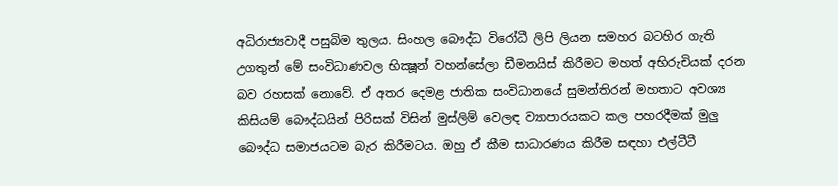අධිරාජ්‍යවාදී පසුබිම තුලය. සිංහල බෞද්ධ විරෝධී ලිපි ලියන සමහර බටහිර ගැති උගතුන් මේ සංවිධාණවල භික්‍ෂූන් වහන්සේලා ඩීමනයිස් කිරීමට මහත් අභිරුචියක් දරන බව රහසක් නොවේ. ඒ අතර දෙමළ ජාතික සංවිධානයේ සුමන්තිරන් මහතාට අවශ්‍ය කිසියම් බෞද්ධයින් පිරිසක් විසින් මුස්ලිම් වෙලඳ ව්‍යාපාරයකට කල පහරදීමක් මුලු බෞද්ධ සමාජයටම බැර කිරීමටය. ඔහු ඒ කීම සාධාරණය කිරීම සඳහා එල්ටීටී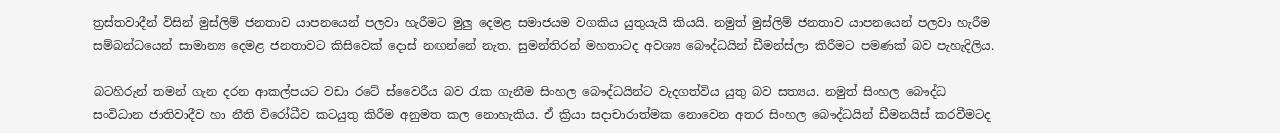ත්‍රස්තවාදීන් විසින් මුස්ලිම් ජනතාව යාපනයෙන් පලවා හැරීමට මුලු දෙමළ සමාජයම වගකිය යුතුයැයි කියයි. නමුත් මුස්ලිම් ජනතාව යාපනයෙන් පලවා හැරීම සම්බන්ධයෙන් සාමාන්‍ය දෙමළ ජනතාවට කිසිවෙක් දොස් නඟන්නේ නැත. සුමන්තිරන් මහතාටද අවශ්‍ය බෞද්ධයින් ඩීමන්ස්ලා කිරීමට පමණක් බව පැහැදිලිය.

බටහිරුන් තමන් ගැන දරන ආකල්පයට වඩා රටේ ස්වෛරීය බව රැක ගැනීම සිංහල බෞද්ධයින්ට වැදගත්විය යුතු බව සත්‍යය. නමුත් සිංහල බෞද්ධ සංවිධාන ජාතිවාදීව හා නීති විරෝධීව කටයුතු කිරීම අනුමත කල නොහැකිය. ඒ ක්‍රියා සදාචාරාත්මක නොවෙන අතර සිංහල බෞද්ධයින් ඩීමනයිස් කරවීමටද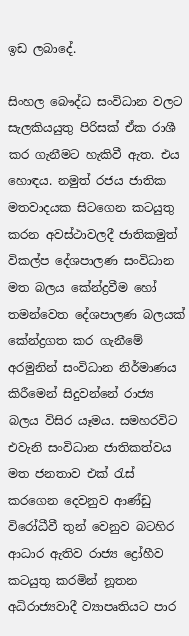ඉඩ ලබාදේ.

සිංහල බෞද්ධ සංවිධාන වලට සැලකියයුතු පිරිසක් ඒක රාශී කර ගැනීමට හැකිවී ඇත. එය හොඳය. නමුත් රජය ජාතික මතවාදයක සිටගෙන කටයුතු කරන අවස්ථාවලදී ජාතිකමුත් විකල්ප දේශපාලණ සංවිධාන මත බලය කේන්ද්‍රවීම හෝ තමන්වෙත දේශපාලණ බලයක් කේන්ද්‍රගත කර ගැනීමේ අරමුනින් සංවිධාන නිර්මාණය කිරීමෙන් සිදුවන්නේ රාජ්‍ය බලය විසිර යෑමය. සමහරවිට එවැනි සංවිධාන ජාතිකත්වය මත ජනතාව එක් රැස් කරගෙන දෙවනුව ආණ්ඩු විරෝධීවී තුන් වෙනුව බටහිර ආධාර ඇතිව රාජ්‍ය ද්‍රෝහීව කටයුතු කරමින් නූතන අධිරාජ්‍යවාදී ව්‍යාපෘතියට පාර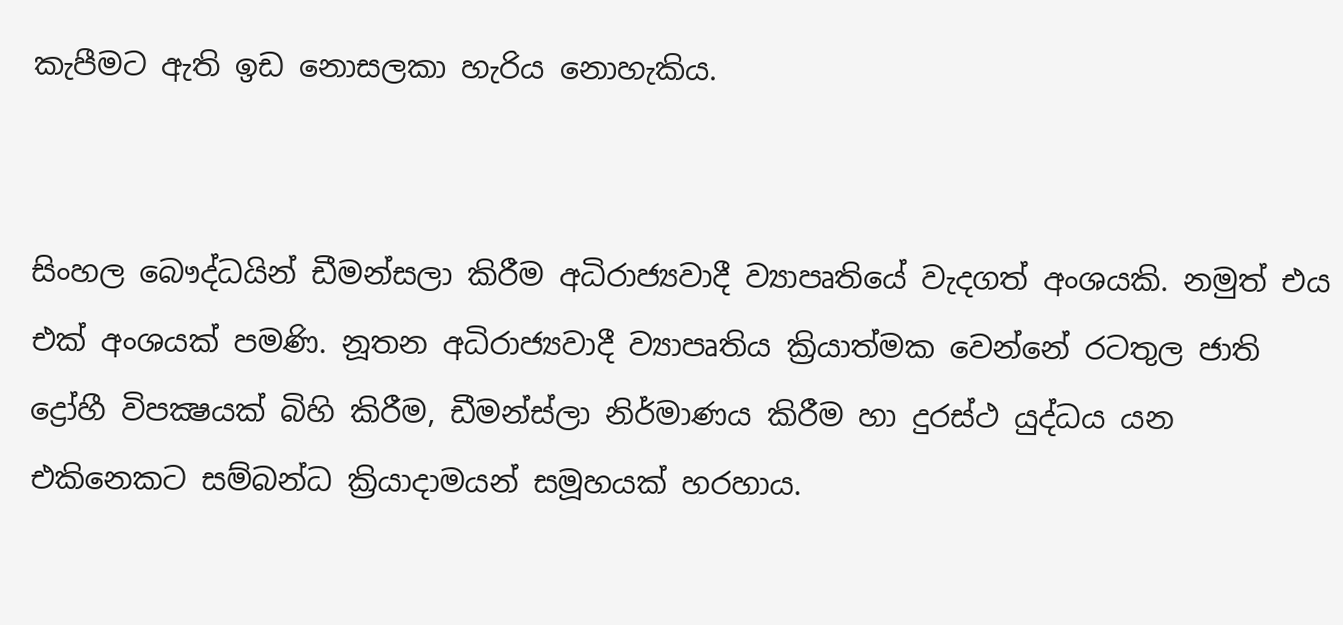කැපීමට ඇති ඉඩ නොසලකා හැරිය නොහැකිය.


සිංහල බෞද්ධයින් ඩීමන්සලා කිරීම අධිරාජ්‍යවාදී ව්‍යාපෘතියේ වැදගත් අංශයකි. නමුත් එය එක් අංශයක් පමණි. නූතන අධිරාජ්‍යවාදී ව්‍යාපෘතිය ක්‍රියාත්මක වෙන්නේ රටතුල ජාති ද්‍රෝහී විපක්‍ෂයක් බිහි කිරීම, ඩීමන්ස්ලා නිර්මාණය කිරීම හා දුරස්ථ යුද්ධය යන එකිනෙකට සම්බන්ධ ක්‍රියාදාමයන් සමූහයක් හරහාය.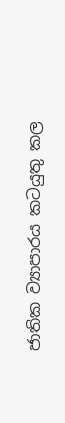ජාතික ව්‍යාපාරය කටයුතු කල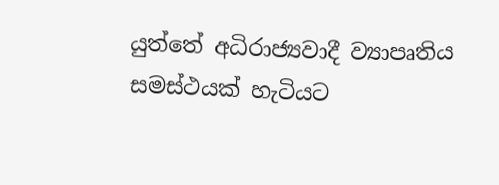යුත්තේ අධිරාජ්‍යවාදී ව්‍යාපෘතිය සමස්ථයක් හැටියට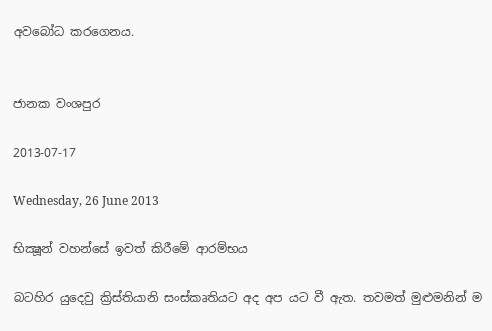අවබෝධ කරගෙනය.


ජානක වංශපුර

2013-07-17

Wednesday, 26 June 2013

භික්‍ෂූන් වහන්සේ ඉවත් කිරීමේ ආරම්භය

බටහිර යුදෙවු ක්‍රිස්තියානි සංස්කෘතියට අද අප යට වී ඇත. තවමත් මුළුමනින් ම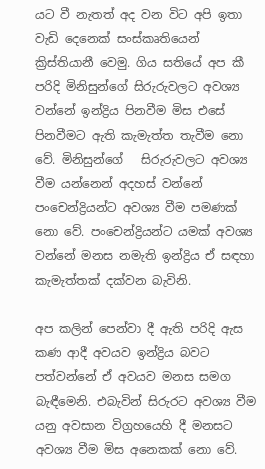යට වී නැතත් අද වන විට අපි ඉතා වැඩි දෙනෙක් සංස්කෘතියෙන් ක්‍රිස්තියානී වෙමු. ගිය සතියේ අප කී පරිදි මිනිසුන්ගේ සිරුරුවලට අවශ්‍ය වන්නේ ඉන්ද්‍රිය පිනවීම මිස එසේ පිනවීමට ඇති කැමැත්ත තැවීම නො වේ. මිනිසුන්ගේ   සිරුරුවලට අවශ්‍ය වීම යන්නෙන් අදහස් වන්නේ පංචෙන්ද්‍රියන්ට අවශ්‍ය වීම පමණක් නො වේ. පංචෙන්ද්‍රියන්ට යමක් අවශ්‍ය වන්නේ මනස නමැති ඉන්ද්‍රිය ඒ සඳහා කැමැත්තක් දක්වන බැවිනි.

අප කලින් පෙන්වා දී ඇති පරිදි ඇස කණ ආදී අවයව ඉන්ද්‍රිය බවට පත්වන්නේ ඒ අවයව මනස සමග බැඳීමෙනි. එබැවින් සිරුරට අවශ්‍ය වීම යනු අවසාන විග්‍රහයෙහි දී මනසට අවශ්‍ය වීම මිස අනෙකක් නො වේ.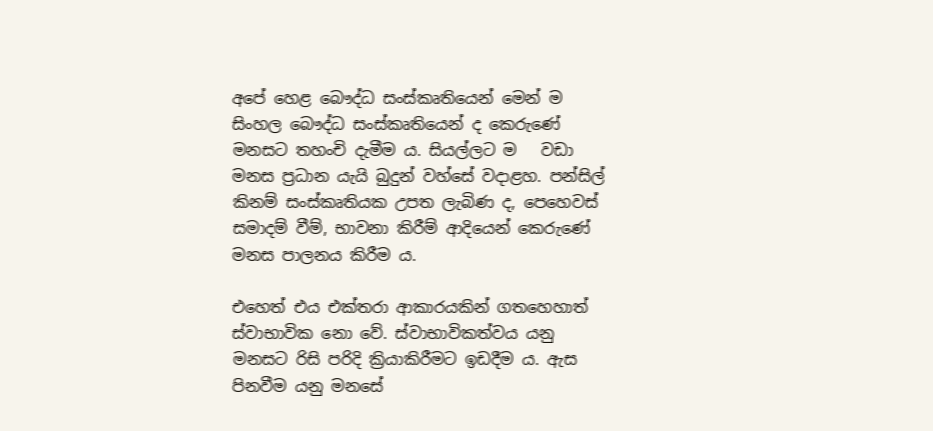අපේ හෙළ බෞද්ධ සංස්කෘතියෙන් මෙන් ම සිංහල බෞද්ධ සංස්කෘතියෙන් ද කෙරුණේ මනසට තහංචි දැමීම ය. සියල්ලට ම   වඩා මනස ප්‍රධාන යැයි බුදුන් වහ්සේ වදාළහ. පන්සිල්   කිනම් සංස්කෘතියක උපත ලැබිණ ද, පෙහෙවස් සමාදම් වීම්, භාවනා කිරීම් ආදියෙන් කෙරුණේ මනස පාලනය කිරීම ය.

එහෙත් එය එක්තරා ආකාරයකින් ගතහෙහාත් ස්වාභාවික නො වේ. ස්වාභාවිකත්වය යනු මනසට රිසි පරිදි ක්‍රියාකිරීමට ඉඩදීම ය. ඇස පිනවීම යනු මනසේ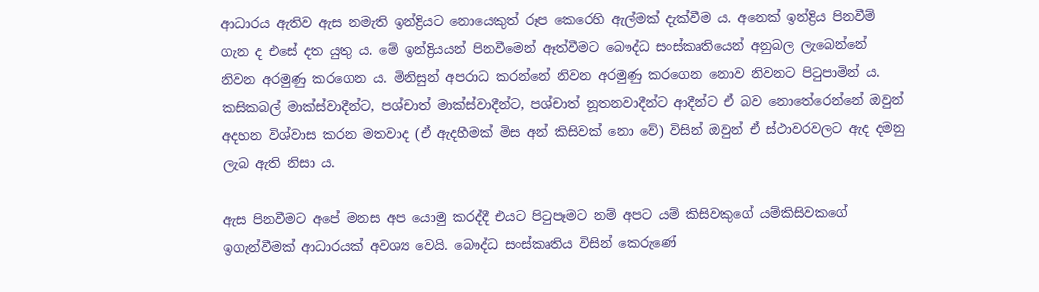ආධාරය ඇතිව ඇස නමැති ඉන්ද්‍රියට නොයෙකුත් රූප කෙරෙහි ඇල්මක් දැක්වීම ය. අනෙක් ඉන්ද්‍රිය පිනවීම් ගැන ද එසේ දත යුතු ය. මේ ඉන්ද්‍රියයන් පිනවීමෙන් ඈත්වීමට බෞද්ධ සංස්කෘතියෙන් අනුබල ලැබෙන්නේ නිවන අරමුණු කරගෙන ය. මිනිසුන් අපරාධ කරන්නේ නිවන අරමුණු කරගෙන නොව නිවනට පිටුපාමින් ය. කසිකබල් මාක්ස්වාදීන්ට, පශ්චාත් මාක්ස්වාදීන්ට, පශ්චාත් නූතනවාදීන්ට ආදීන්ට ඒ බව නොතේරෙන්නේ ඔවුන් අදහන විශ්වාස කරන මතවාද (ඒ ඇදහීමක් මිස අන් කිසිවක් නො වේ) විසින් ඔවුන් ඒ ස්ථාවරවලට ඇද දමනු ලැබ ඇති නිසා ය.

ඇස පිනවීමට අපේ මනස අප යොමු කරද්දී එයට පිටුපෑමට නම් අපට යම් කිසිවකුගේ යම්කිසිවකගේ ඉගැන්වීමක් ආධාරයක් අවශ්‍ය වෙයි. බෞද්ධ සංස්කෘතිය විසින් කෙරුණේ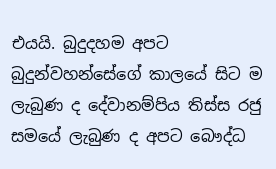එයයි. බුදුදහම අපට බුදුන්වහන්සේගේ කාලයේ සිට ම ලැබුණ ද දේවානම්පිය තිස්ස රජු සමයේ ලැබුණ ද අපට බෞද්ධ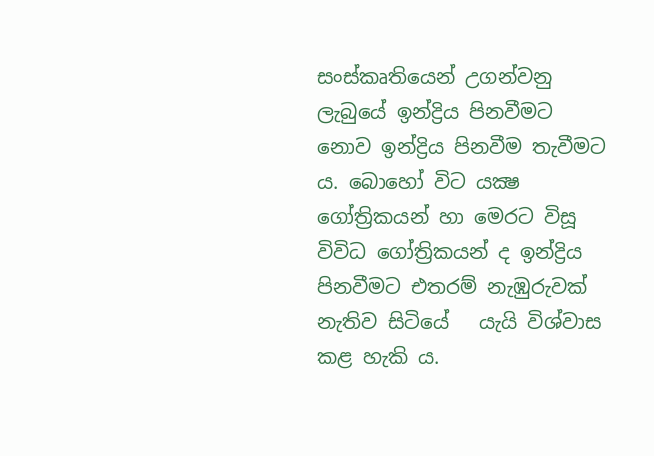සංස්කෘතියෙන් උගන්වනු ලැබුයේ ඉන්ද්‍රිය පිනවීමට නොව ඉන්ද්‍රිය පිනවීම තැවීමට ය. බොහෝ විට යක්‍ෂ ගෝත්‍රිකයන් හා මෙරට විසූ විවිධ ගෝත්‍රිකයන් ද ඉන්ද්‍රිය පිනවීමට එතරම් නැඹුරුවක් නැතිව සිටියේ   යැයි විශ්වාස කළ හැකි ය.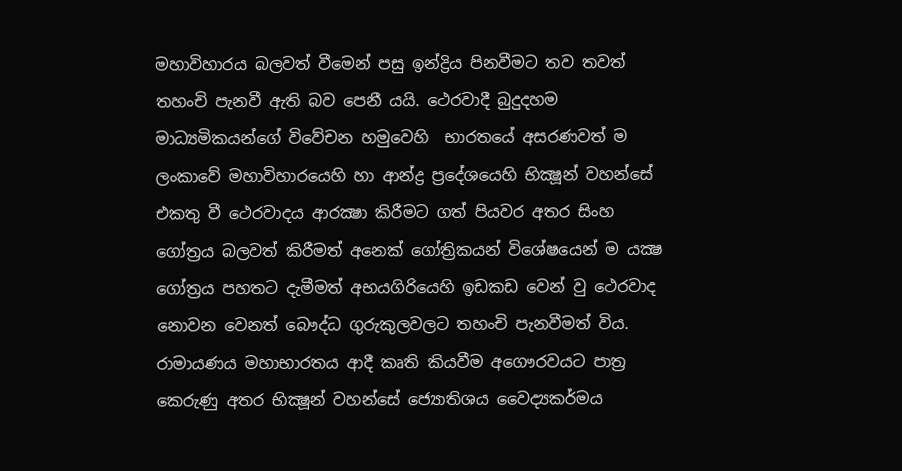මහාවිහාරය බලවත් වීමෙන් පසු ඉන්ද්‍රිය පිනවීමට තව තවත් තහංචි පැනවී ඇති බව පෙනී යයි. ථෙරවාදී බුදුදහම මාධ්‍යමිකයන්ගේ විවේචන හමුවෙහි  භාරතයේ අසරණවත් ම ලංකාවේ මහාවිහාරයෙහි හා ආන්ද්‍ර ප්‍රදේශයෙහි භික්‍ෂූන් වහන්සේ එකතු වී ථෙරවාදය ආරක්‍ෂා කිරීමට ගත් පියවර අතර සිංහ ගෝත්‍රය බලවත් කිරීමත් අනෙක් ගෝත්‍රිකයන් විශේෂයෙන් ම යක්‍ෂ ගෝත්‍රය පහතට දැමීමත් අභයගිරියෙහි ඉඩකඩ වෙන් වු ථෙරවාද නොවන වෙනත් බෞද්ධ ගුරුකුලවලට තහංචි පැනවීමත් විය. රාමායණය මහාභාරතය ආදී කෘති කියවීම අගෞරවයට පාත්‍ර කෙරුණු අතර භික්‍ෂූන් වහන්සේ ජ්‍යොතිශය වෛද්‍යකර්මය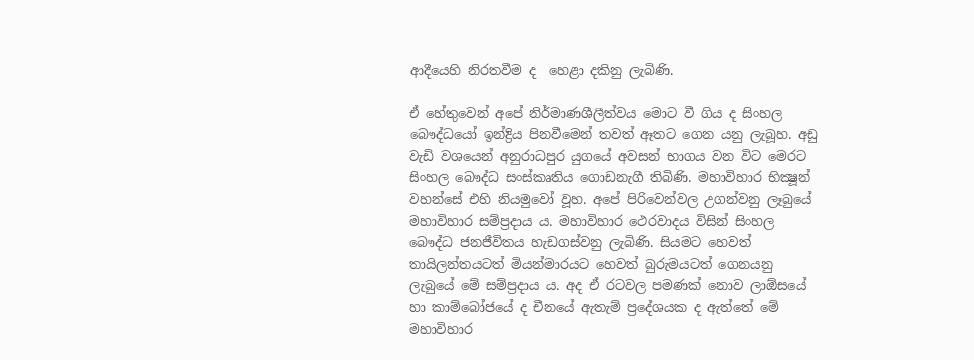ආදීයෙහි නිරතවීම ද  හෙළා දකිනු ලැබිණි.

ඒ හේතුවෙන් අපේ නිර්මාණශීලීත්වය මොට වී ගිය ද සිංහල බෞද්ධයෝ ඉන්ද්‍රිය පිනවීමෙන් තවත් ඈතට ගෙන යනු ලැබූහ. අඩු වැඩි වශයෙන් අනුරාධපුර යුගයේ අවසන් භාගය වන විට මෙරට සිංහල බෞද්ධ සංස්කෘතිය ගොඩනැගී තිබිණි. මහාවිහාර භික්‍ෂූන් වහන්සේ එහි නියමුවෝ වූහ. අපේ පිරිවෙන්වල උගන්වනු ලෑබුයේ මහාවිහාර සම්ප්‍රදාය ය. මහාවිහාර ථෙරවාදය විසින් සිංහල බෞද්ධ ජනජීවිතය හැඩගස්වනු ලැබිණි. සියමට හෙවත් තායිලන්තයටත් මියන්මාරයට හෙවත් බුරුමයටත් ගෙනයනු ලැබුයේ මේ සම්ප්‍රදාය ය. අද ඒ රටවල පමණක් නොව ලාඕසයේ හා කාම්බෝජයේ ද චීනයේ ඇතැම් ප්‍රදේශයක ද ඇත්තේ මේ මහාවිහාර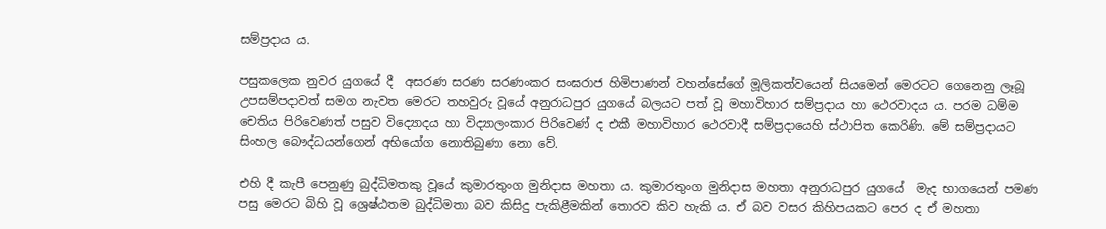සම්ප්‍රදාය ය.

පසුකලෙක නුවර යුගයේ දී  අසරණ සරණ සරණංකර සංඝරාජ හිමිපාණන් වහන්සේගේ මූලිකත්වයෙන් සියමෙන් මෙරටට ගෙනෙනු ලෑබූ උපසම්පදාවත් සමග නැවත මෙරට තහවුරු වූයේ අනුරාධපුර යුගයේ බලයට පත් වූ මහාවිහාර සම්ප්‍රදාය හා ථෙරවාදය ය. පරම ධම්ම චෙතිය පිරිවෙණත් පසුව විද්‍යොදය හා විද්‍යාලංකාර පිරිවෙණ් ද එකී මහාවිහාර ථෙරවාදී සම්ප්‍රදායෙහි ස්ථාපිත කෙරිණි. මේ සම්ප්‍රදායට සිංහල බෞද්ධයන්ගෙන් අභියෝග නොතිබුණා නො වේ.

එහි දී කැපී පෙනුණු බුද්ධිමතකු වූයේ කුමාරතුංග මුනිදාස මහතා ය. කුමාරතුංග මුනිදාස මහතා අනුරාධපුර යුගයේ  මැද භාගයෙන් පමණ පසු මෙරට බිහි වූ ශ්‍රෙෂ්ඨතම බුද්ධිමතා බව කිසිදු පැකිළීමකින් තොරව කිව හැකි ය. ඒ බව වසර කිහිපයකට පෙර ද ඒ මහතා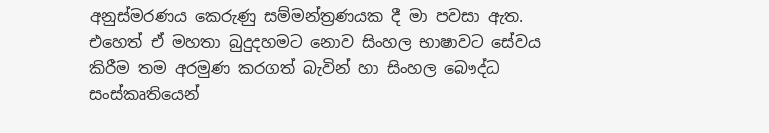අනුස්මරණය කෙරුණු සම්මන්ත්‍රණයක දී මා පවසා ඇත. එහෙත් ඒ මහතා බුදුදහමට නොව සිංහල භාෂාවට සේවය කිරීම තම අරමුණ කරගත් බැවින් හා සිංහල බෞද්ධ සංස්කෘතියෙන්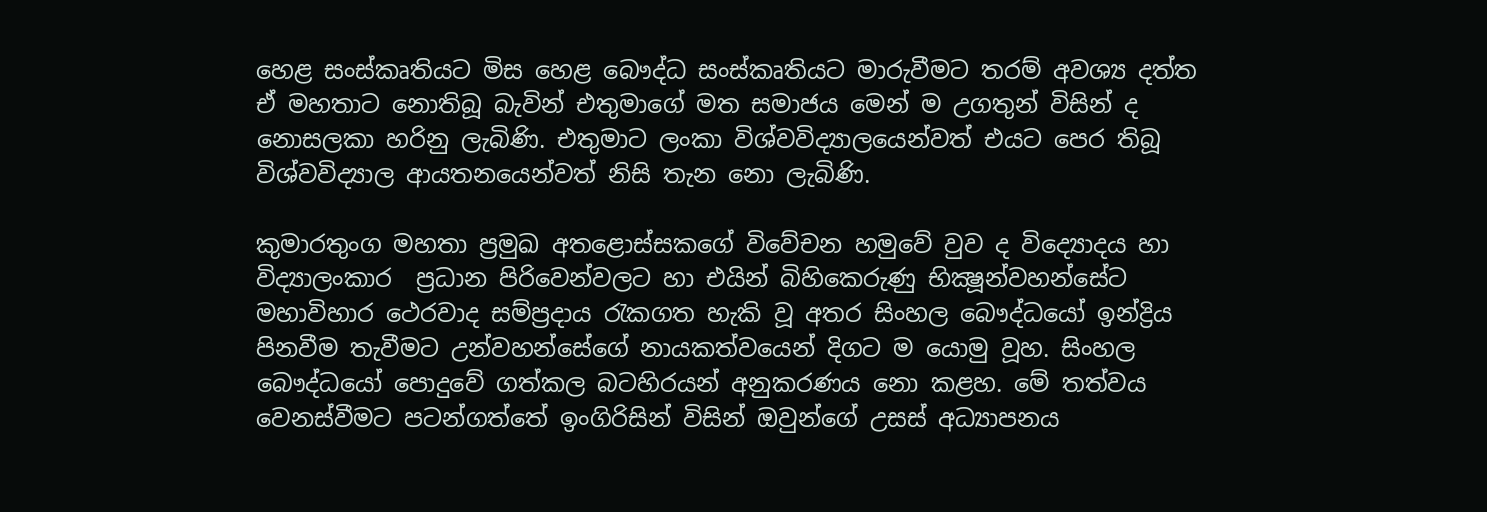හෙළ සංස්කෘතියට මිස හෙළ බෞද්ධ සංස්කෘතියට මාරුවීමට තරම් අවශ්‍ය දත්ත ඒ මහතාට නොතිබූ බැවින් එතුමාගේ මත සමාජය මෙන් ම උගතුන් විසින් ද නොසලකා හරිනු ලැබිණි. එතුමාට ලංකා විශ්වවිද්‍යාලයෙන්වත් එයට පෙර තිබූ විශ්වවිද්‍යාල ආයතනයෙන්වත් නිසි තැන නො ලැබිණි.

කුමාරතුංග මහතා ප්‍රමුඛ අතළොස්සකගේ විවේචන හමුවේ වුව ද විද්‍යොදය හා විද්‍යාලංකාර  ප්‍රධාන පිරිවෙන්වලට හා එයින් බිහිකෙරුණු භික්‍ෂූන්වහන්සේට මහාවිහාර ථෙරවාද සම්ප්‍රදාය රැකගත හැකි වූ අතර සිංහල බෞද්ධයෝ ඉන්ද්‍රිය පිනවීම තැවීමට උන්වහන්සේගේ නායකත්වයෙන් දිගට ම යොමු වූහ. සිංහල බෞද්ධයෝ පොදුවේ ගත්කල බටහිරයන් අනුකරණය නො කළහ. මේ තත්වය වෙනස්වීමට පටන්ගත්තේ ඉංගිරිසින් විසින් ඔවුන්ගේ උසස් අධ්‍යාපනය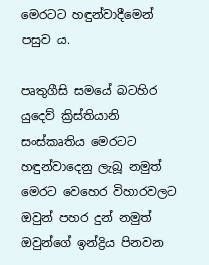මෙරටට හඳුන්වාදීමෙන් පසුව ය.

පෘතුගීසි සමයේ බටහිර යුදෙව් ක්‍රිස්තියානි සංස්කෘතිය මෙරටට හඳුන්වාදෙනු ලැබූ නමුත් මෙරට වෙහෙර විහාරවලට ඔවුන් පහර දුන් නමුත් ඔවුන්ගේ ඉන්ද්‍රිය පිනවන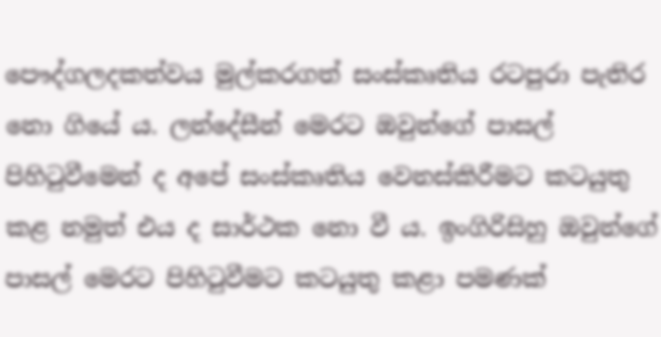පෞද්ගලදකත්වය මුල්කරගත් සංස්කෘතිය රටපුරා පැතිර නො ගියේ ය. ලන්දේසීන් මෙරට ඔවුන්ගේ පාසල් පිහිටුවීමෙන් ද අපේ සංස්කෘතිය වෙනස්කිරීමට කටයුතු කළ නමුත් එය ද සාර්ථක නො වී ය. ඉංගිරිසිහු ඔවුන්ගේ පාසල් මෙරට පිහිටුවීමට කටයුතු කළා පමණක්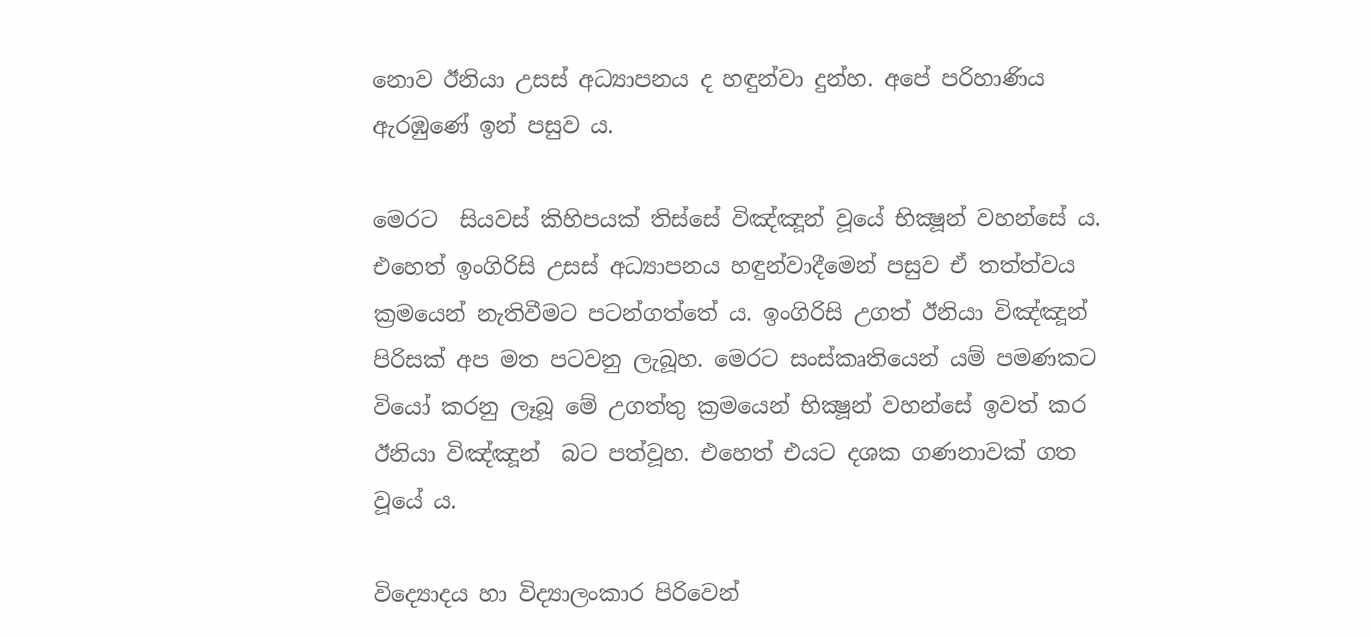නොව ඊනියා උසස් අධ්‍යාපනය ද හඳුන්වා දුන්හ. අපේ පරිහාණිය ඇරඹුණේ ඉන් පසුව ය.

මෙරට  සියවස් කිහිපයක් තිස්සේ විඤ්ඤූන් වූයේ භික්‍ෂූන් වහන්සේ ය. එහෙත් ඉංගිරිසි උසස් අධ්‍යාපනය හඳුන්වාදීමෙන් පසුව ඒ තත්ත්වය ක්‍රමයෙන් නැතිවීමට පටන්ගත්තේ ය. ඉංගිරිසි උගත් ඊනියා විඤ්ඤූන් පිරිසක් අප මත පටවනු ලැබූහ. මෙරට සංස්කෘතියෙන් යම් පමණකට වියෝ කරනු ලෑබූ මේ උගත්තු ක්‍රමයෙන් භික්‍ෂූන් වහන්සේ ඉවත් කර ඊනියා විඤ්ඤූන්  බට පත්වූහ. එහෙත් එයට දශක ගණනාවක් ගත වූයේ ය.

විද්‍යොදය හා විද්‍යාලංකාර පිරිවෙන්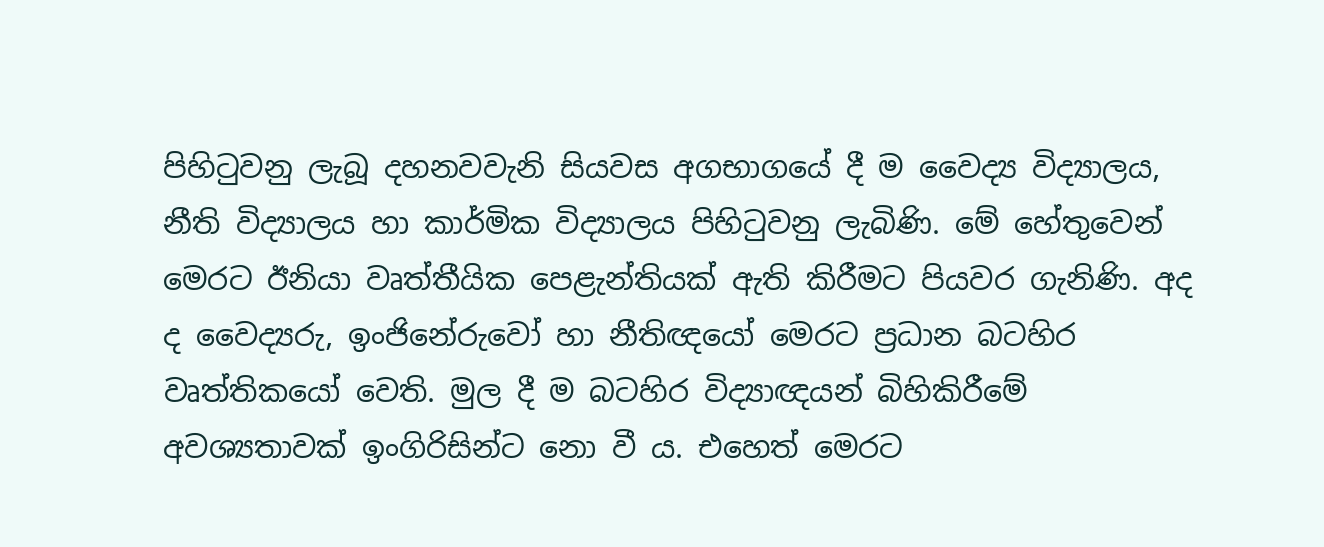පිහිටුවනු ලැබූ දහනවවැනි සියවස අගභාගයේ දී ම වෛද්‍ය විද්‍යාලය, නීති විද්‍යාලය හා කාර්මික විද්‍යාලය පිහිටුවනු ලැබිණි. මේ හේතුවෙන් මෙරට ඊනියා වෘත්තීයික පෙළැන්තියක් ඇති කිරීමට පියවර ගැනිණි. අද ද වෛද්‍යරු, ඉංජිනේරුවෝ හා නීතිඥයෝ මෙරට ප්‍රධාන බටහිර වෘත්තිකයෝ වෙති. මුල දී ම බටහිර විද්‍යාඥයන් බිහිකිරීමේ අවශ්‍යතාවක් ඉංගිරිසින්ට නො වී ය. එහෙත් මෙරට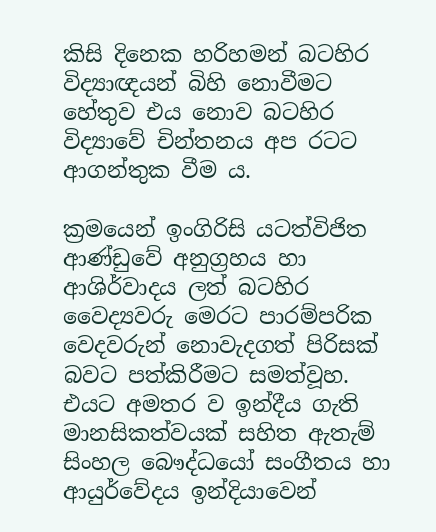කිසි දිනෙක හරිහමන් බටහිර විද්‍යාඥයන් බිහි නොවීමට හේතුව එය නොව බටහිර විද්‍යාවේ චින්තනය අප රටට ආගන්තුක වීම ය.

ක්‍රමයෙන් ඉංගිරිසි යටත්විජිත ආණ්ඩුවේ අනුග්‍රහය හා ආශිර්වාදය ලත් බටහිර වෛද්‍යවරු මෙරට පාරම්පරික වෙදවරුන් නොවැදගත් පිරිසක් බවට පත්කිරීමට සමත්වූහ. එයට අමතර ව ඉන්දීය ගැති මානසිකත්වයක් සහිත ඇතැම් සිංහල බෞද්ධයෝ සංගීතය හා ආයුර්වේදය ඉන්දියාවෙන්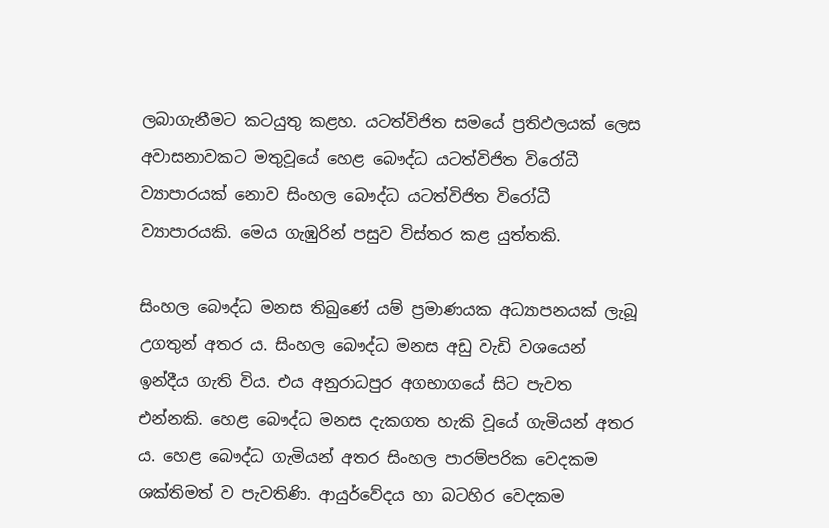ලබාගැනීමට කටයුතු කළහ. යටත්විජිත සමයේ ප්‍රතිඵලයක් ලෙස අවාසනාවකට මතුවූයේ හෙළ බෞද්ධ යටත්විජිත විරෝධී ව්‍යාපාරයක් නොව සිංහල බෞද්ධ යටත්විජිත විරෝධී ව්‍යාපාරයකි. මෙය ගැඹුරින් පසුව විස්තර කළ යුත්තකි.

සිංහල බෞද්ධ මනස තිබුණේ යම් ප්‍රමාණයක අධ්‍යාපනයක් ලැබූ උගතුන් අතර ය. සිංහල බෞද්ධ මනස අඩු වැඩි වශයෙන් ඉන්දීය ගැති විය. එය අනුරාධපුර අගභාගයේ සිට පැවත එන්නකි. හෙළ බෞද්ධ මනස දැකගත හැකි වූයේ ගැමියන් අතර ය. හෙළ බෞද්ධ ගැමියන් අතර සිංහල පාරම්පරික වෙදකම ශක්තිමත් ව පැවතිණි. ආයුර්වේදය හා බටහිර වෙදකම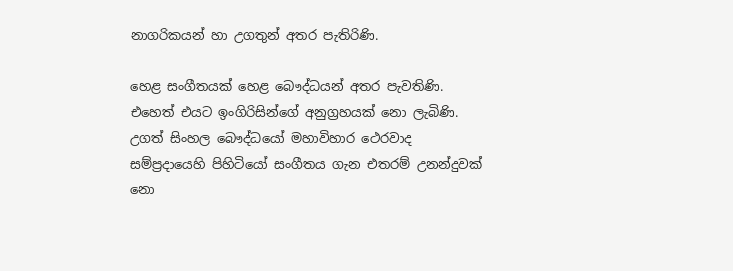නාගරිකයන් හා උගතුන් අතර පැතිරිණි.

හෙළ සංගීතයක් හෙළ බෞද්ධයන් අතර පැවතිණි. එහෙත් එයට ඉංගිරිසින්ගේ අනුග්‍රහයක් නො ලැබිණි. උගත් සිංහල බෞද්ධයෝ මහාවිහාර ථෙරවාද සම්ප්‍රදායෙහි පිහිටියෝ සංගීතය ගැන එතරම් උනන්දුවක් නො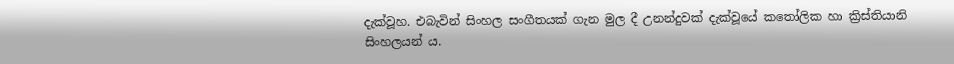දැක්වූහ. එබැවින් සිංහල සංගීතයක් ගැන මුල දී උනන්දුවක් දැක්වූයේ කතෝලික හා ක්‍රිස්තියානි සිංහලයන් ය.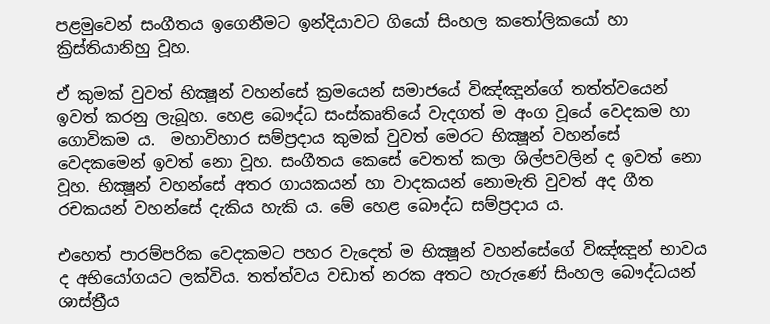පළමුවෙන් සංගීතය ඉගෙනීමට ඉන්දියාවට ගියෝ සිංහල කතෝලිකයෝ හා ක්‍රිස්තියානිහු වූහ.

ඒ කුමක් වුවත් භික්‍ෂූන් වහන්සේ ක්‍රමයෙන් සමාජයේ විඤ්ඤූන්ගේ තත්ත්වයෙන් ඉවත් කරනු ලැබූහ. හෙළ බෞද්ධ සංස්කෘතියේ වැදගත් ම අංග වූයේ වෙදකම හා ගොවිකම ය.  මහාවිහාර සම්ප්‍රදාය කුමක් වුවත් මෙරට භික්‍ෂූන් වහන්සේ වෙදකමෙන් ඉවත් නො වූහ. සංගීතය කෙසේ වෙතත් කලා ශිල්පවලින් ද ඉවත් නො වූහ. භික්‍ෂූන් වහන්සේ අතර ගායකයන් හා වාදකයන් නොමැති වුවත් අද ගීත රචකයන් වහන්සේ දැකිය හැකි ය. මේ හෙළ බෞද්ධ සම්ප්‍රදාය ය.

එහෙත් පාරම්පරික වෙදකමට පහර වැදෙත් ම භික්‍ෂූන් වහන්සේගේ විඤ්ඤූන් භාවය ද අභියෝගයට ලක්විය. තත්ත්වය වඩාත් නරක අතට හැරුණේ සිංහල බෞද්ධයන් ශාස්ත්‍රීය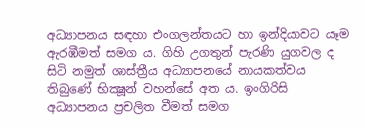අධ්‍යාපනය සඳහා එංගලන්තයට හා ඉන්දියාවට යෑම ඇරඹීමත් සමග ය. ගිහි උගතුන් පැරණි යුගවල ද සිටි නමුත් ශාස්ත්‍රීය අධ්‍යාපනයේ නායකත්වය තිබුණේ භික්‍ෂූන් වහන්සේ අත ය. ඉංගිරිසි අධ්‍යාපනය ප්‍රචලිත වීමත් සමග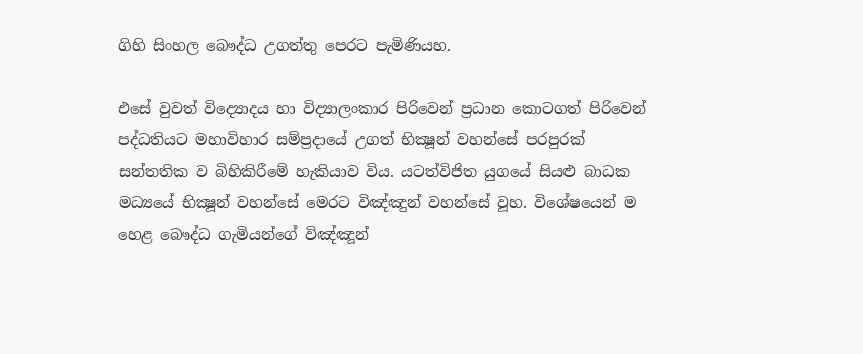ගිහි සිංහල බෞද්ධ උගත්තු පෙරට පැමිණියහ.

එසේ වුවත් විද්‍යොදය හා විද්‍යාලංකාර පිරිවෙන් ප්‍රධාන කොටගත් පිරිවෙන් පද්ධතියට මහාවිහාර සම්ප්‍රදායේ උගත් භික්‍ෂූන් වහන්සේ පරපුරක් සන්තතික ව බිහිකිරීමේ හැකියාව විය. යටත්විජිත යුගයේ සියළු බාධක මධ්‍යයේ භික්‍ෂූන් වහන්සේ මෙරට විඤ්ඤුන් වහන්සේ වූහ. විශේෂයෙන් ම හෙළ බෞද්ධ ගැමියන්ගේ විඤ්ඤූන්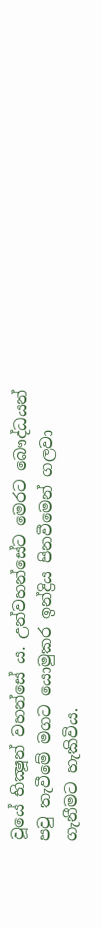වූයේ භික්‍ෂූන් වහන්සේ ය. උන්වහන්සේට මෙරට බෞද්ධයන් පවු තැවීමේ මගට යොමුකර ඉන්ද්‍රිය පිනවීමෙන් ගලවා ගැනීමට හැකිවිය.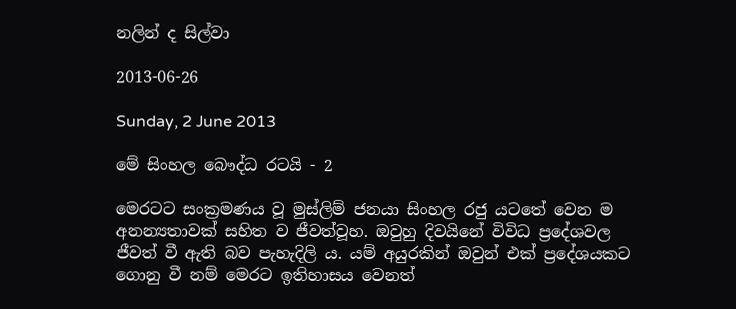නලින් ද සිල්වා

2013-06-26

Sunday, 2 June 2013

මේ සිංහල බෞද්ධ රටයි - 2

මෙරටට සංක්‍රමණය වූ මුස්ලිම් ජනයා සිංහල රජු යටතේ වෙන ම අනන්‍යතාවක් සහිත ව ජීවත්වූහ. ඔවුහු දිවයිනේ විවිධ ප්‍රදේශවල ජීවත් වී ඇති බව පැහැදිලි ය. යම් අයුරකින් ඔවුන් එක් ප්‍රදේශයකට ගොනු වී නම් මෙරට ඉතිහාසය වෙනත්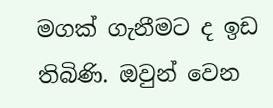මගක් ගැනීමට ද ඉඩ තිබිණි. ඔවුන් වෙන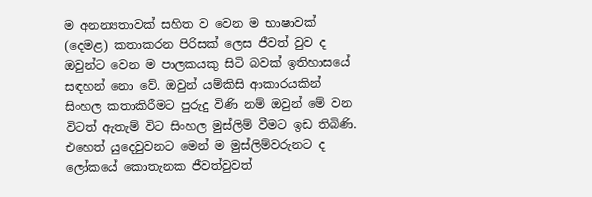ම අනන්‍යතාවක් සහිත ව වෙන ම භාෂාවක් (දෙමළ) කතාකරන පිරිසක් ලෙස ජීවත් වුව ද ඔවුන්ට වෙන ම පාලකයකු සිටි බවක් ඉතිහාසයේ සඳහන් නො වේ. ඔවුන් යම්කිසි ආකාරයකින් සිංහල කතාකිරීමට පුරුදු විණි නම් ඔවුන් මේ වන විටත් ඇතැම් විට සිංහල මුස්ලිම් වීමට ඉඩ තිබිණි. එහෙත් යුදෙවුවනට මෙන් ම මුස්ලිම්වරුනට ද ලෝකයේ කොතැනක ජීවත්වුවත්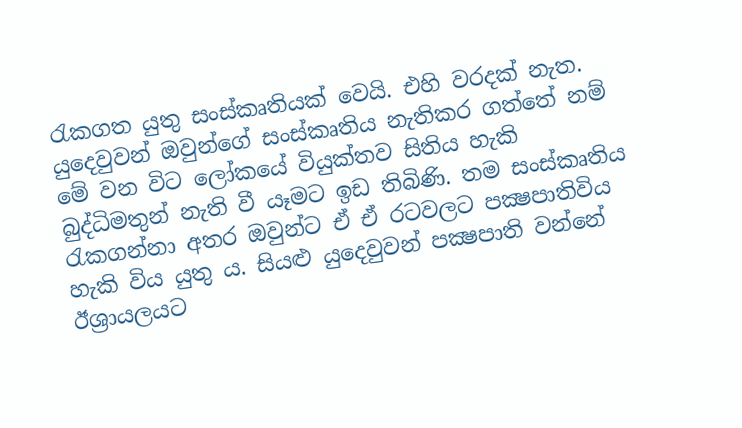රැකගත යුතු සංස්කෘතියක් වෙයි. එහි වරදක් නැත. යුදෙවුවන් ඔවුන්ගේ සංස්කෘතිය නැතිකර ගත්තේ නම් මේ වන විට ලෝකයේ වියුක්තව සිතිය හැකි බුද්ධිමතුන් නැති වී යෑමට ඉඩ තිබිණි. තම සංස්කෘතිය රැකගන්නා අතර ඔවුන්ට ඒ ඒ රටවලට පක්‍ෂපාතිවිය හැකි විය යුතු ය. සියළු යුදෙවුවන් පක්‍ෂපාති වන්නේ ඊශ්‍රායලයට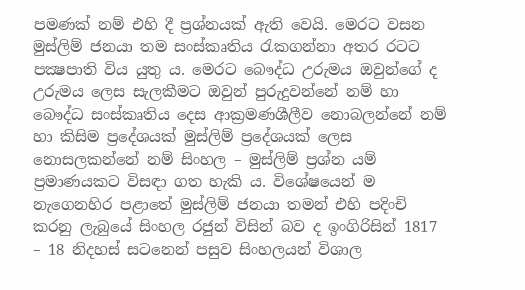පමණක් නම් එහි දී ප්‍රශ්නයක් ඇති වෙයි. මෙරට වසන මුස්ලිම් ජනයා තම සංස්කෘතිය රැකගන්නා අතර රටට පක්‍ෂපාති විය යුතු ය. මෙරට බෞද්ධ උරුමය ඔවුන්ගේ ද උරුමය ලෙස සැලකීමට ඔවුන් පුරුදුවන්නේ නම් හා බෞද්ධ සංස්කෘතිය දෙස ආක්‍රමණශීලීව නොබලන්නේ නම් හා කිසිම ප්‍රදේශයක් මුස්ලිම් ප්‍රදේශයක් ලෙස නොසලකන්නේ නම් සිංහල – මුස්ලිම් ප්‍රශ්න යම් ප්‍රමාණයකට විසඳා ගත හැකි ය. විශේෂයෙන් ම නැගෙනහිර පළාතේ මුස්ලිම් ජනයා තමන් එහි පදිංචි කරනු ලැබුයේ සිංහල රජුන් විසින් බව ද ඉංගිරිසින් 1817 – 18 නිදහස් සටනෙන් පසුව සිංහලයන් විශාල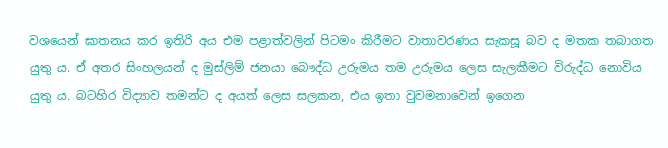වශයෙන් ඝාතනය කර ඉතිරි අය එම පළාත්වලින් පිටමං කිරීමට වාතාවරණය සැකසූ බව ද මතක තබාගත යුතු ය. ඒ අතර සිංහලයන් ද මුස්ලිම් ජනයා බෞද්ධ උරුමය තම උරුමය ලෙස සැලකීමට විරුද්ධ නොවිය යුතු ය. බටහිර විද්‍යාව තමන්ට ද අයත් ලෙස සලකන, එය ඉතා වුවමනාවෙන් ඉගෙන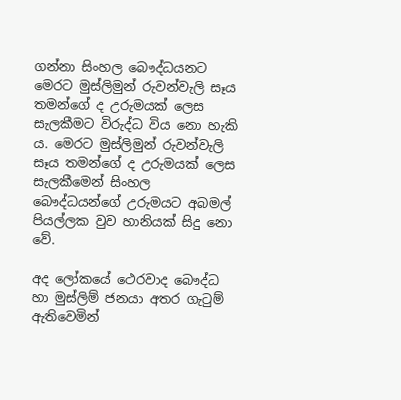ගන්නා සිංහල බෞද්ධයනට මෙරට මුස්ලිමුන් රුවන්වැලි සෑය තමන්ගේ ද උරුමයක් ලෙස සැලකීමට විරුද්ධ විය නො හැකි ය. මෙරට මුස්ලිමුන් රුවන්වැලි සෑය තමන්ගේ ද උරුමයක් ලෙස සැලකීමෙන් සිංහල බෞද්ධයන්ගේ උරුමයට අබමල් පියල්ලක වුව හානියක් සිදු නො වේ.

අද ලෝකයේ ථෙරවාද බෞද්ධ හා මුස්ලිම් ජනයා අතර ගැටුම් ඇතිවෙමින්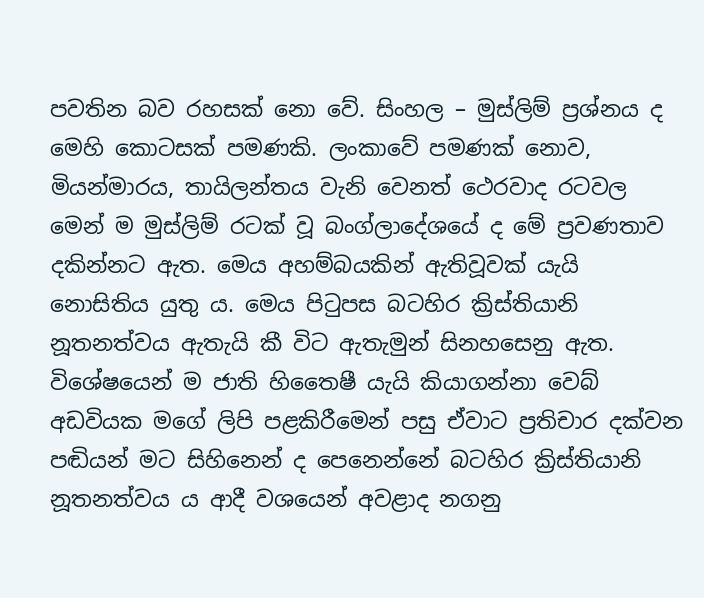පවතින බව රහසක් නො වේ. සිංහල – මුස්ලිම් ප්‍රශ්නය ද මෙහි කොටසක් පමණකි. ලංකාවේ පමණක් නොව, මියන්මාරය, තායිලන්තය වැනි වෙනත් ථෙරවාද රටවල මෙන් ම මුස්ලිම් රටක් වූ බංග්ලාදේශයේ ද මේ ප්‍රවණතාව දකින්නට ඇත. මෙය අහම්බයකින් ඇතිවූවක් යැයි නොසිතිය යුතු ය. මෙය පිටුපස බටහිර ක්‍රිස්තියානි නූතනත්වය ඇතැයි කී විට ඇතැමුන් සිනහසෙනු ඇත. විශේෂයෙන් ම ජාති හිතෛෂී යැයි කියාගන්නා වෙබ් අඩවියක මගේ ලිපි පළකිරීමෙන් පසු ඒවාට ප්‍රතිචාර දක්වන පඬියන් මට සිහිනෙන් ද පෙනෙන්නේ බටහිර ක්‍රිස්තියානි නූතනත්වය ය ආදී වශයෙන් අවළාද නගනු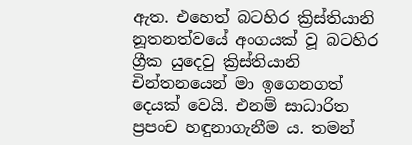ඇත. එහෙත් බටහිර ක්‍රිස්තියානි නූතනත්වයේ අංගයක් වූ බටහිර ග්‍රීක යුදෙවු ක්‍රිස්තියානි චින්තනයෙන් මා ඉගෙනගත් දෙයක් වෙයි. එනම් සාධාරිත ප්‍රපංච හඳුනාගැනීම ය. තමන්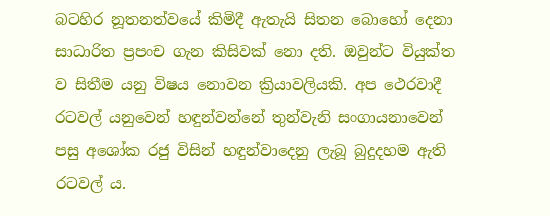බටහිර නූතනත්වයේ කිමිදී ඇතැයි සිතන බොහෝ දෙනා සාධාරිත ප්‍රපංච ගැන කිසිවක් නො දති. ඔවුන්ට වියුක්ත ව සිතීම යනු විෂය නොවන ක්‍රියාවලියකි. අප ථෙරවාදී රටවල් යනුවෙන් හඳුන්වන්නේ තුන්වැනි සංගායනාවෙන් පසු අශෝක රජු විසින් හඳුන්වාදෙනු ලැබූ බුදුදහම ඇති රටවල් ය.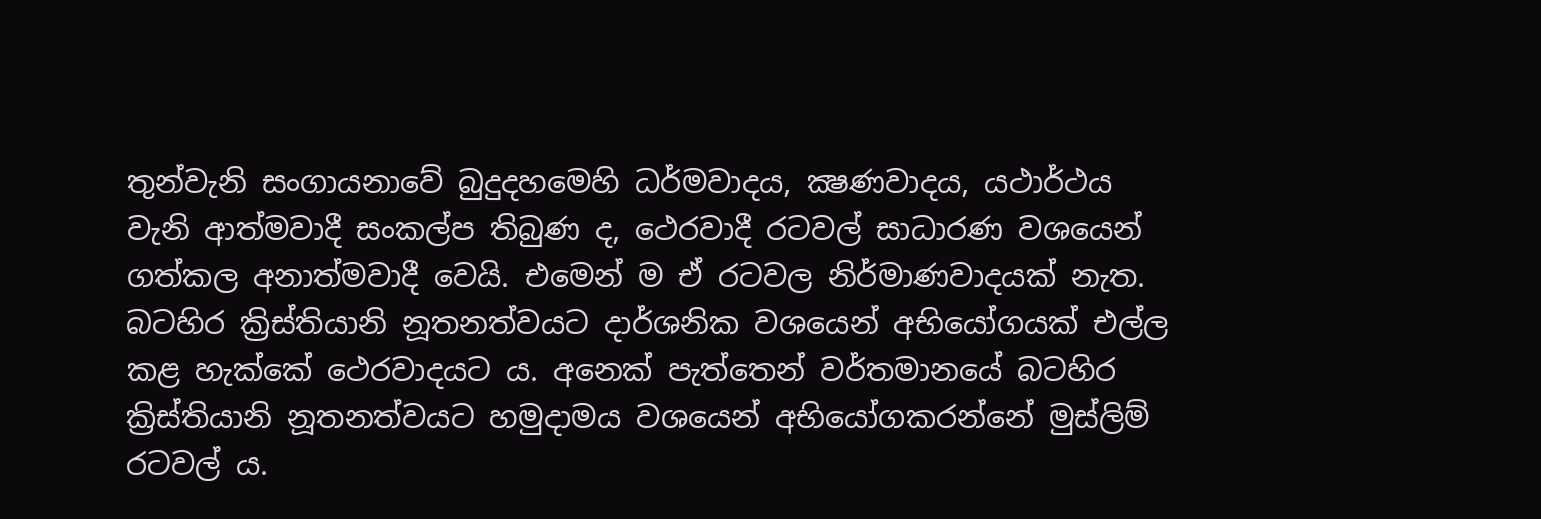තුන්වැනි සංගායනාවේ බුදුදහමෙහි ධර්මවාදය, ක්‍ෂණවාදය, යථාර්ථය වැනි ආත්මවාදී සංකල්ප තිබුණ ද, ථෙරවාදී රටවල් සාධාරණ වශයෙන් ගත්කල අනාත්මවාදී වෙයි. එමෙන් ම ඒ රටවල නිර්මාණවාදයක් නැත. බටහිර ක්‍රිස්තියානි නූතනත්වයට දාර්ශනික වශයෙන් අභියෝගයක් එල්ල කළ හැක්කේ ථෙරවාදයට ය. අනෙක් පැත්තෙන් වර්තමානයේ බටහිර ක්‍රිස්තියානි නූතනත්වයට හමුදාමය වශයෙන් අභියෝගකරන්නේ මුස්ලිම් රටවල් ය.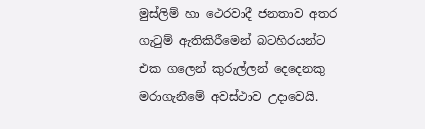මුස්ලිම් හා ථෙරවාදී ජනතාව අතර ගැටුම් ඇතිකිරීමෙන් බටහිරයන්ට එක ගලෙන් කුරුල්ලන් දෙදෙනකු මරාගැනීමේ අවස්ථාව උදාවෙයි.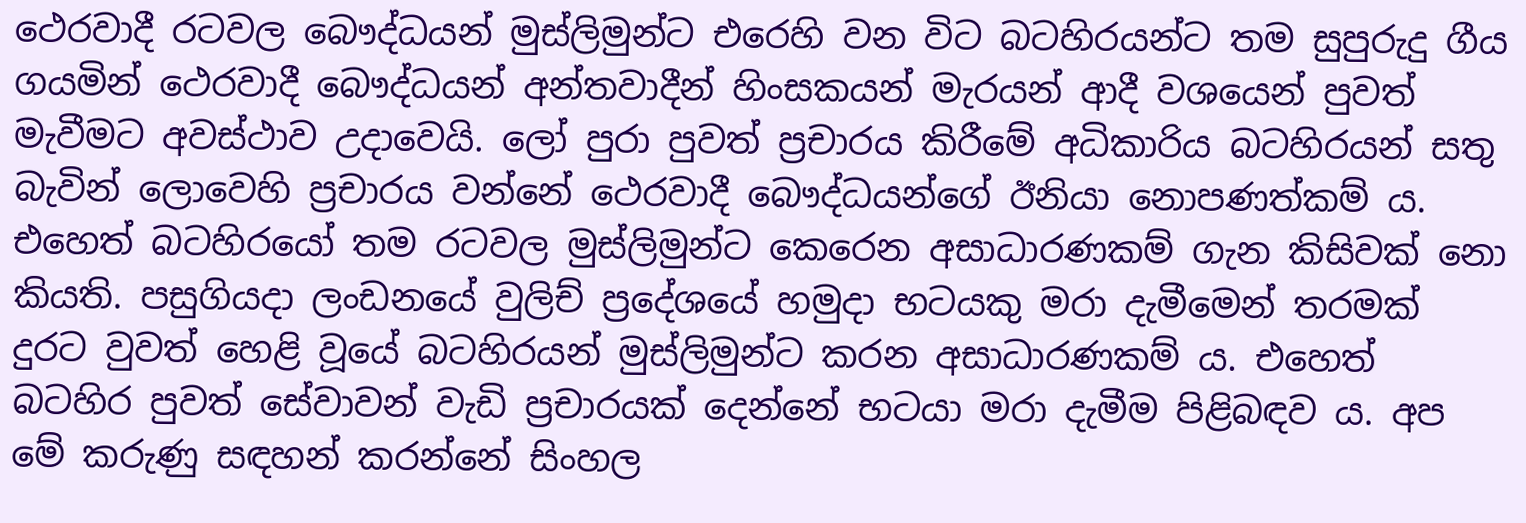ථෙරවාදී රටවල බෞද්ධයන් මුස්ලිමුන්ට එරෙහි වන විට බටහිරයන්ට තම සුපුරුදු ගීය ගයමින් ථෙරවාදී බෞද්ධයන් අන්තවාදීන් හිංසකයන් මැරයන් ආදී වශයෙන් පුවත්  මැවීමට අවස්ථාව උදාවෙයි. ලෝ පුරා පුවත් ප්‍රචාරය කිරීමේ අධිකාරිය බටහිරයන් සතු බැවින් ලොවෙහි ප්‍රචාරය වන්නේ ථෙරවාදී බෞද්ධයන්ගේ ඊනියා නොපණත්කම් ය. එහෙත් බටහිරයෝ තම රටවල මුස්ලිමුන්ට කෙරෙන අසාධාරණකම් ගැන කිසිවක් නො කියති. පසුගියදා ලංඩනයේ වුලිච් ප්‍රදේශයේ හමුදා භටයකු මරා දැමීමෙන් තරමක් දුරට වුවත් හෙළි වූයේ බටහිරයන් මුස්ලිමුන්ට කරන අසාධාරණකම් ය. එහෙත් බටහිර පුවත් සේවාවන් වැඩි ප්‍රචාරයක් දෙන්නේ භටයා මරා දැමීම පිළිබඳව ය. අප මේ කරුණු සඳහන් කරන්නේ සිංහල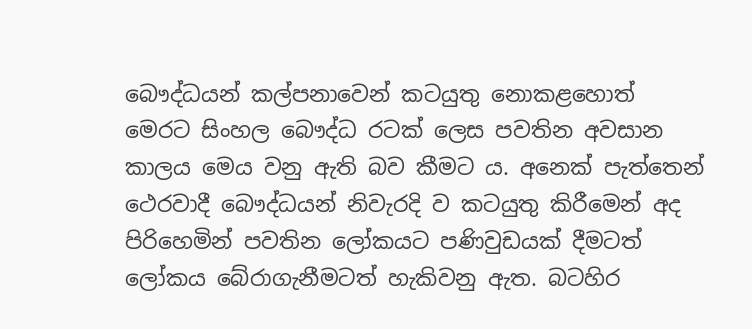බෞද්ධයන් කල්පනාවෙන් කටයුතු නොකළහොත් මෙරට සිංහල බෞද්ධ රටක් ලෙස පවතින අවසාන කාලය මෙය වනු ඇති බව කීමට ය. අනෙක් පැත්තෙන් ථෙරවාදී බෞද්ධයන් නිවැරදි ව කටයුතු කිරීමෙන් අද පිරිහෙමින් පවතින ලෝකයට පණිවුඩයක් දීමටත් ලෝකය බේරාගැනීමටත් හැකිවනු ඇත. බටහිර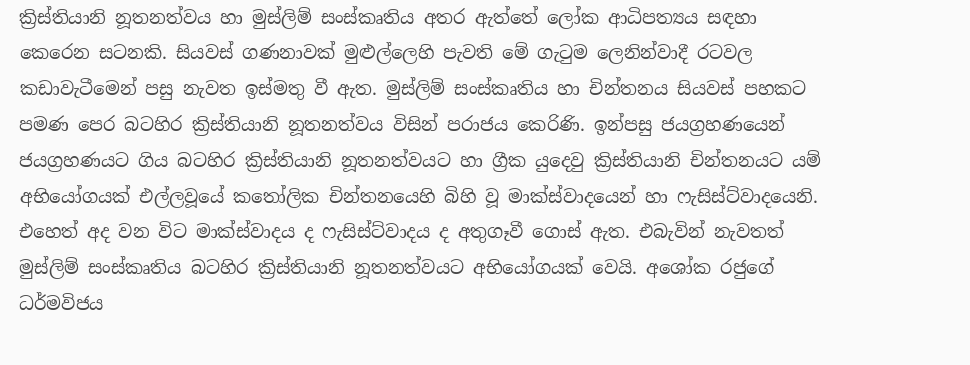ක්‍රිස්තියානි නූතනත්වය හා මුස්ලිම් සංස්කෘතිය අතර ඇත්තේ ලෝක ආධිපත්‍යය සඳහා කෙරෙන සටනකි. සියවස් ගණනාවක් මුළුල්ලෙහි පැවති මේ ගැටුම ලෙනින්වාදී රටවල කඩාවැටීමෙන් පසු නැවත ඉස්මතු වී ඇත. මුස්ලිම් සංස්කෘතිය හා චින්තනය සියවස් පහකට පමණ පෙර බටහිර ක්‍රිස්තියානි නූතනත්වය විසින් පරාජය කෙරිණි. ඉන්පසු ජයග්‍රහණයෙන් ජයග්‍රහණයට ගිය බටහිර ක්‍රිස්තියානි නූතනත්වයට හා ග්‍රීක යුදෙවු ක්‍රිස්තියානි චින්තනයට යම් අභියෝගයක් එල්ලවූයේ කතෝලික චින්තනයෙහි බිහි වූ මාක්ස්වාදයෙන් හා ෆැසිස්ට්වාදයෙනි. එහෙත් අද වන විට මාක්ස්වාදය ද ෆැසිස්ට්වාදය ද අතුගෑවී ගොස් ඇත. එබැවින් නැවතත් මුස්ලිම් සංස්කෘතිය බටහිර ක්‍රිස්තියානි නූතනත්වයට අභියෝගයක් වෙයි. අශෝක රජුගේ ධර්මවිජය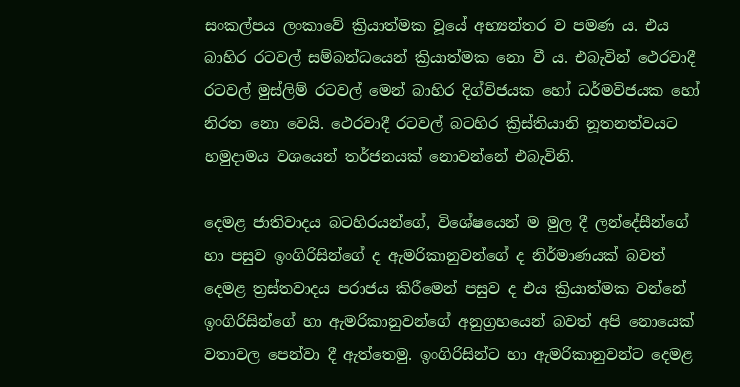සංකල්පය ලංකාවේ ක්‍රියාත්මක වූයේ අභ්‍යන්තර ව පමණ ය. එය බාහිර රටවල් සම්බන්ධයෙන් ක්‍රියාත්මක නො වී ය. එබැවින් ථෙරවාදී රටවල් මුස්ලිම් රටවල් මෙන් බාහිර දිග්විජයක හෝ ධර්මවිජයක හෝ නිරත නො වෙයි. ථෙරවාදී රටවල් බටහිර ක්‍රිස්තියානි නූතනත්වයට හමුදාමය වශයෙන් තර්ජනයක් නොවන්නේ එබැවිනි.

දෙමළ ජාතිවාදය බටහිරයන්ගේ, විශේෂයෙන් ම මුල දී ලන්දේසීන්ගේ හා පසුව ඉංගිරිසින්ගේ ද ඇමරිකානුවන්ගේ ද නිර්මාණයක් බවත් දෙමළ ත්‍රස්තවාදය පරාජය කිරීමෙන් පසුව ද එය ක්‍රියාත්මක වන්නේ ඉංගිරිසින්ගේ හා ඇමරිකානුවන්ගේ අනුග්‍රහයෙන් බවත් අපි නොයෙක් වතාවල පෙන්වා දී ඇත්තෙමු. ඉංගිරිසින්ට හා ඇමරිකානුවන්ට දෙමළ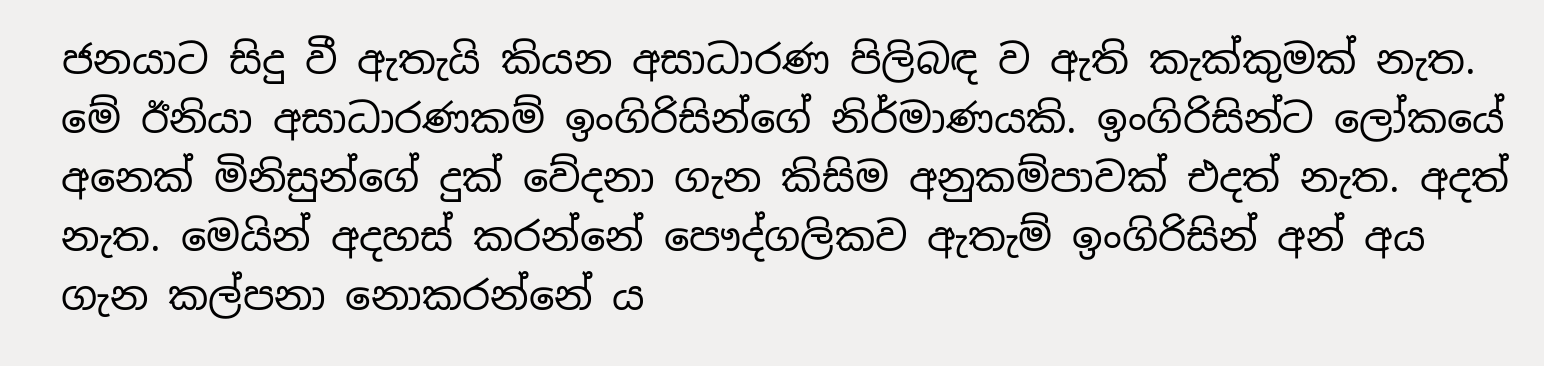ජනයාට සිදු වී ඇතැයි කියන අසාධාරණ පිලිබඳ ව ඇති කැක්කුමක් නැත. මේ ඊනියා අසාධාරණකම් ඉංගිරිසින්ගේ නිර්මාණයකි. ඉංගිරිසින්ට ලෝකයේ අනෙක් මිනිසුන්ගේ දුක් වේදනා ගැන කිසිම අනුකම්පාවක් එදත් නැත. අදත් නැත. මෙයින් අදහස් කරන්නේ පෞද්ගලිකව ඇතැම් ඉංගිරිසින් අන් අය ගැන කල්පනා නොකරන්නේ ය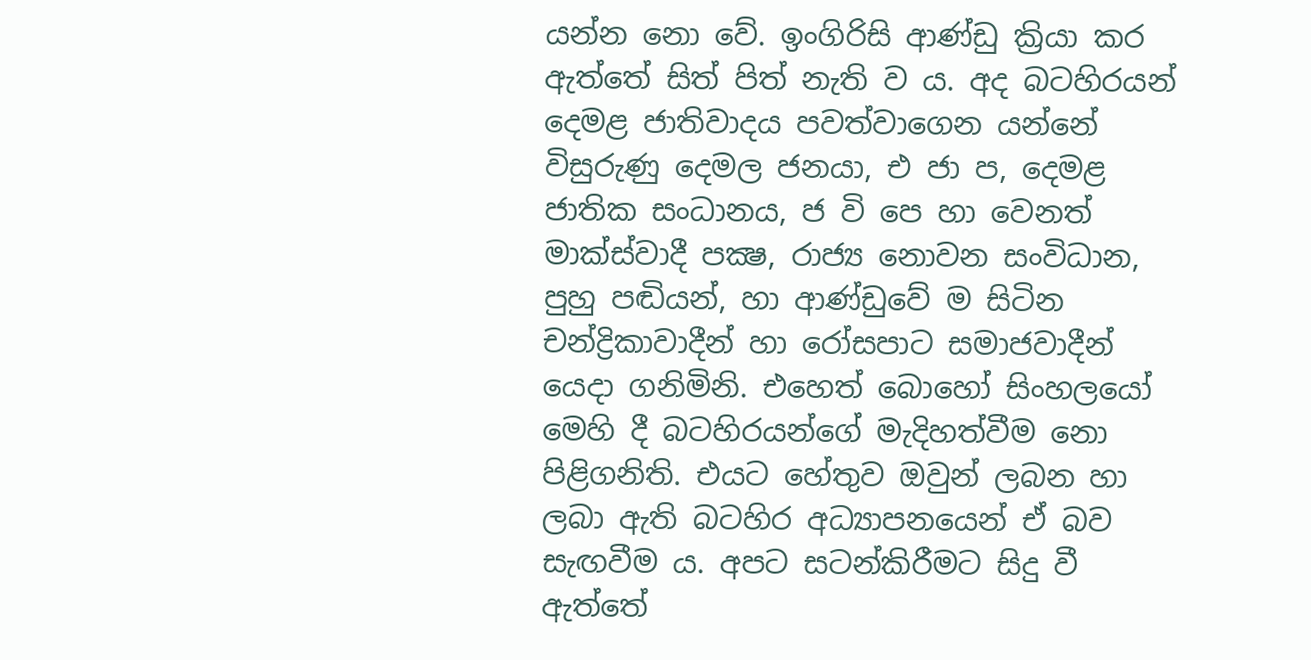යන්න නො වේ. ඉංගිරිසි ආණ්ඩු ක්‍රියා කර ඇත්තේ සිත් පිත් නැති ව ය. අද බටහිරයන් දෙමළ ජාතිවාදය පවත්වාගෙන යන්නේ විසුරුණු දෙමල ජනයා, එ ජා ප, දෙමළ ජාතික සංධානය, ජ වි පෙ හා වෙනත් මාක්ස්වාදී පක්‍ෂ, රාජ්‍ය නොවන සංවිධාන, පුහු පඬියන්, හා ආණ්ඩුවේ ම සිටින චන්ද්‍රිකාවාදීන් හා රෝසපාට සමාජවාදීන් යෙදා ගනිමිනි. එහෙත් බොහෝ සිංහලයෝ මෙහි දී බටහිරයන්ගේ මැදිහත්වීම නො පිළිගනිති. එයට හේතුව ඔවුන් ලබන හා ලබා ඇති බටහිර අධ්‍යාපනයෙන් ඒ බව සැඟවීම ය. අපට සටන්කිරීමට සිදු වී ඇත්තේ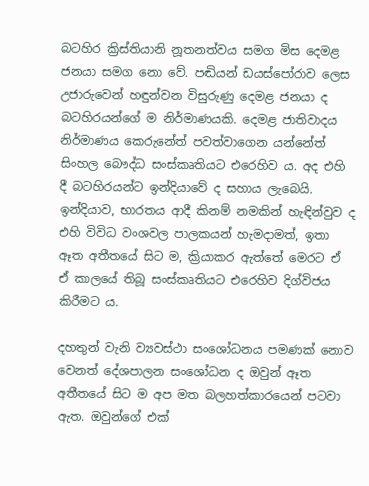බටහිර ක්‍රිස්තියානි නූතනත්වය සමග මිස දෙමළ ජනයා සමග නො වේ. පඬියන් ඩයස්පෝරාව ලෙස උජාරුවෙන් හඳුන්වන විසුරුණු දෙමළ ජනයා ද බටහිරයන්ගේ ම නිර්මාණයකි. දෙමළ ජාතිවාදය නිර්මාණය කෙරුනේත් පවත්වාගෙන යන්නේත් සිංහල බෞද්ධ සංස්කෘතියට එරෙහිව ය. අද එහි දී බටහිරයන්ට ඉන්දියාවේ ද සහාය ලැබෙයි. ඉන්දියාව, භාරතය ආදී කිනම් නමකින් හැඳින්වුව ද එහි විවිධ වංශවල පාලකයන් හැමදාමත්, ඉතා ඈත අතීතයේ සිට ම, ක්‍රියාකර ඇත්තේ මෙරට ඒ ඒ කාලයේ තිබූ සංස්කෘතියට එරෙහිව දිග්විජය කිරීමට ය.

දහතුන් වැනි ව්‍යවස්ථා සංශෝධනය පමණක් නොව වෙනත් දේශපාලන සංශෝධන ද ඔවුන් ඈත අතීතයේ සිට ම අප මත බලහත්කාරයෙන් පටවා ඇත. ඔවුන්ගේ එක්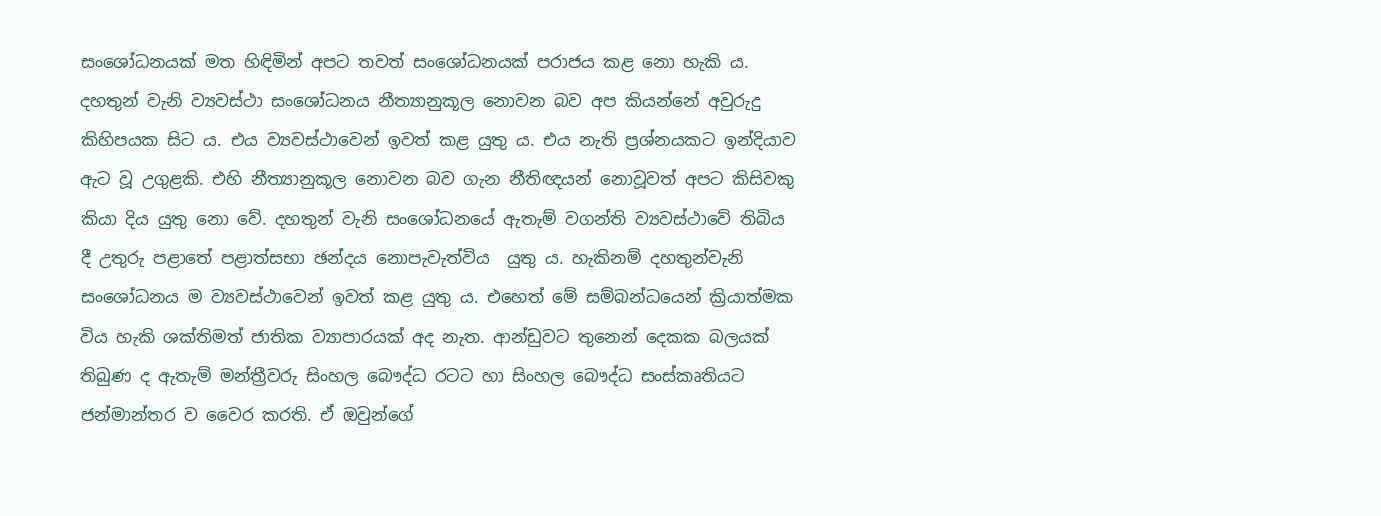සංශෝධනයක් මත හිඳිමින් අපට තවත් සංශෝධනයක් පරාජය කළ නො හැකි ය. දහතුන් වැනි ව්‍යවස්ථා සංශෝධනය නීත්‍යානුකූල නොවන බව අප කියන්නේ අවුරුදු කිහිපයක සිට ය. එය ව්‍යවස්ථාවෙන් ඉවත් කළ යුතු ය. එය නැති ප්‍රශ්නයකට ඉන්දියාව ඇට වූ උගුළකි. එහි නීත්‍යානුකූල නොවන බව ගැන නීතිඥයන් නොවූවත් අපට කිසිවකු කියා දිය යුතු නො වේ. දහතුන් වැනි සංශෝධනයේ ඇතැම් වගන්ති ව්‍යවස්ථාවේ තිබිය දී උතුරු පළාතේ පළාත්සභා ඡන්දය නොපැවැත්විය  යුතු ය. හැකිනම් දහතුන්වැනි සංශෝධනය ම ව්‍යවස්ථාවෙන් ඉවත් කළ යුතු ය. එහෙත් මේ සම්බන්ධයෙන් ක්‍රියාත්මක විය හැකි ශක්තිමත් ජාතික ව්‍යාපාරයක් අද නැත. ආන්ඩුවට තුනෙන් දෙකක බලයක් තිබුණ ද ඇතැම් මන්ත්‍රීවරු සිංහල බෞද්ධ රටට හා සිංහල බෞද්ධ සංස්කෘතියට ජන්මාන්තර ව වෛර කරති. ඒ ඔවුන්ගේ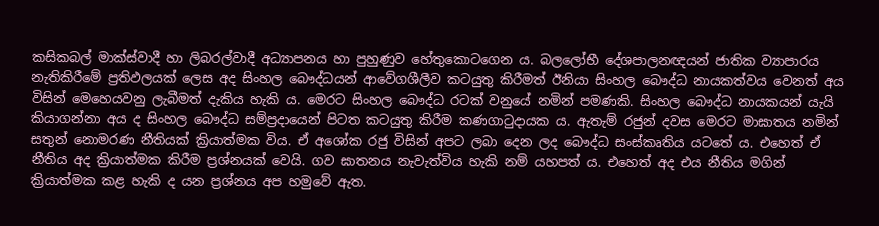කසිකබල් මාක්ස්වාදී හා ලිබරල්වාදී අධ්‍යාපනය හා පුහුණුව හේතුකොටගෙන ය. බලලෝභී දේශපාලනඥයන් ජාතික ව්‍යාපාරය නැතිකිරීමේ ප්‍රතිඵලයක් ලෙස අද සිංහල බෞද්ධයන් ආවේගශීලීව කටයුතු කිරීමත් ඊනියා සිංහල බෞද්ධ නායකත්වය වෙනත් අය විසින් මෙහෙයවනු ලැබීමත් දැකිය හැකි ය. මෙරට සිංහල බෞද්ධ රටක් වනුයේ නමින් පමණකි. සිංහල බෞද්ධ නායකයන් යැයි කියාගන්නා අය ද සිංහල බෞද්ධ සම්ප්‍රදායෙන් පිටත කටයුතු කිරීම කණගාටුදායක ය. ඇතැම් රජුන් දවස මෙරට මාඝාතය නමින් සතුන් නොමරණ නීතියක් ක්‍රියාත්මක විය. ඒ අශෝක රජු විසින් අපට ලබා දෙන ලද බෞද්ධ සංස්කෘතිය යටතේ ය. එහෙත් ඒ නීතිය අද ක්‍රියාත්මක කිරීම ප්‍රශ්නයක් වෙයි. ගව ඝාතනය නැවැත්විය හැකි නම් යහපත් ය. එහෙත් අද එය නීතිය මගින් ක්‍රියාත්මක කළ හැකි ද යන ප්‍රශ්නය අප හමුවේ ඇත.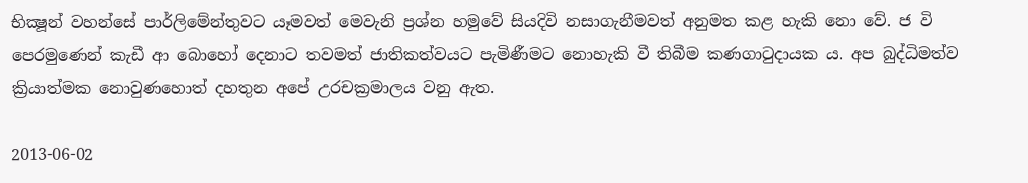භික්‍ෂූන් වහන්සේ පාර්ලිමේන්තුවට යෑමවත් මෙවැනි ප්‍රශ්න හමුවේ සියදිවි නසාගැනීමවත් අනුමත කළ හැකි නො වේ. ජ වි පෙරමුණෙන් කැඩී ආ බොහෝ දෙනාට තවමත් ජාතිකත්වයට පැමිණීමට නොහැකි වී තිබීම කණගාටුදායක ය. අප බුද්ධිමත්ව ක්‍රියාත්මක නොවුණහොත් දහතුන අපේ උරචක්‍රමාලය වනු ඇත.

2013-06-02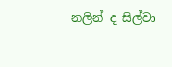නලින් ද සිල්වා